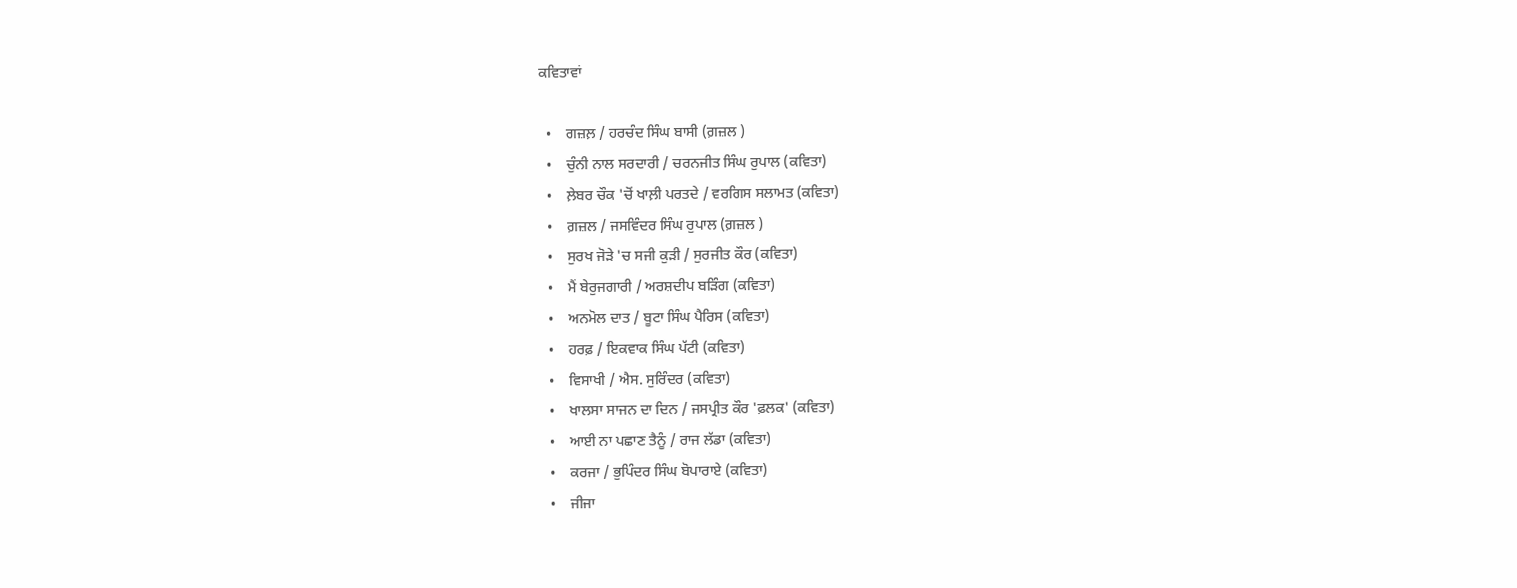ਕਵਿਤਾਵਾਂ

  •    ਗਜ਼ਲ਼ / ਹਰਚੰਦ ਸਿੰਘ ਬਾਸੀ (ਗ਼ਜ਼ਲ )
  •    ਚੁੰਨੀ ਨਾਲ ਸਰਦਾਰੀ / ਚਰਨਜੀਤ ਸਿੰਘ ਰੁਪਾਲ (ਕਵਿਤਾ)
  •    ਲ਼ੇਬਰ ਚੌਕ 'ਚੋਂ ਖਾਲ਼ੀ ਪਰਤਦੇ / ਵਰਗਿਸ ਸਲਾਮਤ (ਕਵਿਤਾ)
  •    ਗ਼ਜ਼ਲ / ਜਸਵਿੰਦਰ ਸਿੰਘ ਰੁਪਾਲ (ਗ਼ਜ਼ਲ )
  •    ਸੁਰਖ ਜੋੜੇ 'ਚ ਸਜੀ ਕੁੜੀ / ਸੁਰਜੀਤ ਕੌਰ (ਕਵਿਤਾ)
  •    ਮੈਂ ਬੇਰੁਜਗਾਰੀ / ਅਰਸ਼ਦੀਪ ਬੜਿੰਗ (ਕਵਿਤਾ)
  •    ਅਨਮੋਲ ਦਾਤ / ਬੂਟਾ ਸਿੰਘ ਪੈਰਿਸ (ਕਵਿਤਾ)
  •    ਹਰਫ਼ / ਇਕਵਾਕ ਸਿੰਘ ਪੱਟੀ (ਕਵਿਤਾ)
  •    ਵਿਸਾਖੀ / ਐਸ. ਸੁਰਿੰਦਰ (ਕਵਿਤਾ)
  •    ਖਾਲਸਾ ਸਾਜਨ ਦਾ ਦਿਨ / ਜਸਪ੍ਰੀਤ ਕੌਰ 'ਫ਼ਲਕ' (ਕਵਿਤਾ)
  •    ਆਈ ਨਾ ਪਛਾਣ ਤੈਨੂੰ / ਰਾਜ ਲੱਡਾ (ਕਵਿਤਾ)
  •    ਕਰਜਾ / ਭੁਪਿੰਦਰ ਸਿੰਘ ਬੋਪਾਰਾਏ (ਕਵਿਤਾ)
  •    ਜੀਜਾ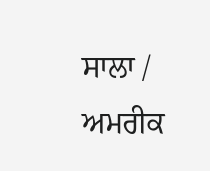ਸਾਲਾ / ਅਮਰੀਕ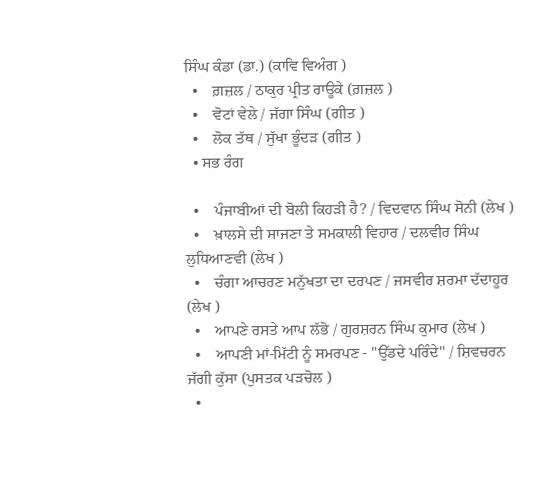ਸਿੰਘ ਕੰਡਾ (ਡਾ.) (ਕਾਵਿ ਵਿਅੰਗ )
  •    ਗ਼ਜ਼ਲ / ਠਾਕੁਰ ਪ੍ਰੀਤ ਰਾਊਕੇ (ਗ਼ਜ਼ਲ )
  •    ਵੋਟਾਂ ਵੇਲੇ / ਜੱਗਾ ਸਿੰਘ (ਗੀਤ )
  •    ਲੋਕ ਤੱਥ / ਸੁੱਖਾ ਭੂੰਦੜ (ਗੀਤ )
  • ਸਭ ਰੰਗ

  •    ਪੰਜਾਬੀਆਂ ਦੀ ਬੋਲੀ ਕਿਹੜੀ ਹੈ? / ਵਿਦਵਾਨ ਸਿੰਘ ਸੋਨੀ (ਲੇਖ )
  •    ਖ਼ਾਲਸੇ ਦੀ ਸਾਜਣਾ ਤੇ ਸਮਕਾਲੀ ਵਿਹਾਰ / ਦਲਵੀਰ ਸਿੰਘ ਲੁਧਿਆਣਵੀ (ਲੇਖ )
  •    ਚੰਗਾ ਆਚਰਣ ਮਨੁੱਖਤਾ ਦਾ ਦਰਪਣ / ਜਸਵੀਰ ਸ਼ਰਮਾ ਦੱਦਾਹੂਰ (ਲੇਖ )
  •    ਆਪਣੇ ਰਸਤੇ ਆਪ ਲੱਭੋ / ਗੁਰਸ਼ਰਨ ਸਿੰਘ ਕੁਮਾਰ (ਲੇਖ )
  •    ਆਪਣੀ ਮਾਂ-ਮਿੱਟੀ ਨੂੰ ਸਮਰਪਣ - "ਉੱਡਦੇ ਪਰਿੰਦੇ" / ਸ਼ਿਵਚਰਨ ਜੱਗੀ ਕੁੱਸਾ (ਪੁਸਤਕ ਪੜਚੋਲ )
  •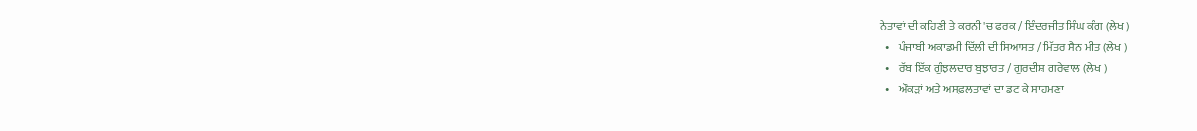ਨੇਤਾਵਾਂ ਦੀ ਕਹਿਣੀ ਤੇ ਕਰਨੀ 'ਚ ਫਰਕ / ਇੰਦਰਜੀਤ ਸਿੰਘ ਕੰਗ (ਲੇਖ )
  •    ਪੰਜਾਬੀ ਅਕਾਡਮੀ ਦਿੱਲੀ ਦੀ ਸਿਆਸਤ / ਮਿੱਤਰ ਸੈਨ ਮੀਤ (ਲੇਖ )
  •    ਰੱਬ ਇੱਕ ਗੁੰਝਲਦਾਰ ਬੁਝਾਰਤ / ਗੁਰਦੀਸ਼ ਗਰੇਵਾਲ (ਲੇਖ )
  •    ਔਕੜਾਂ ਅਤੇ ਅਸਫ਼ਲਤਾਵਾਂ ਦਾ ਡਟ ਕੇ ਸਾਹਮਣਾ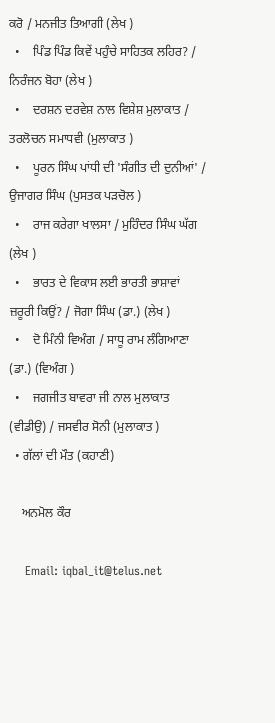ਕਰੋ / ਮਨਜੀਤ ਤਿਆਗੀ (ਲੇਖ )
  •    ਪਿੰਡ ਪਿੰਡ ਕਿਵੇਂ ਪਹੁੰਚੇ ਸਾਹਿਤਕ ਲਹਿਰ? / ਨਿਰੰਜਨ ਬੋਹਾ (ਲੇਖ )
  •    ਦਰਸ਼ਨ ਦਰਵੇਸ਼ ਨਾਲ ਵਿਸ਼ੇਸ਼ ਮੁਲਾਕਾਤ / ਤਰਲੋਚਨ ਸਮਾਧਵੀ (ਮੁਲਾਕਾਤ )
  •    ਪੂਰਨ ਸਿੰਘ ਪਾਂਧੀ ਦੀ 'ਸੰਗੀਤ ਦੀ ਦੁਨੀਆਂ' / ਉਜਾਗਰ ਸਿੰਘ (ਪੁਸਤਕ ਪੜਚੋਲ )
  •    ਰਾਜ ਕਰੇਗਾ ਖਾਲਸਾ / ਮੁਹਿੰਦਰ ਸਿੰਘ ਘੱਗ (ਲੇਖ )
  •    ਭਾਰਤ ਦੇ ਵਿਕਾਸ ਲਈ ਭਾਰਤੀ ਭਾਸ਼ਾਵਾਂ ਜ਼ਰੂਰੀ ਕਿਉਂ? / ਜੋਗਾ ਸਿੰਘ (ਡਾ.) (ਲੇਖ )
  •    ਦੋ ਮਿੰਨੀ ਵਿਅੰਗ / ਸਾਧੂ ਰਾਮ ਲੰਗਿਆਣਾ (ਡਾ.) (ਵਿਅੰਗ )
  •    ਜਗਜੀਤ ਬਾਵਰਾ ਜੀ ਨਾਲ ਮੁਲਾਕਾਤ (ਵੀਡੀਉ) / ਜਸਵੀਰ ਸੋਨੀ (ਮੁਲਾਕਾਤ )
  • ਗੱਲਾਂ ਦੀ ਮੌਤ (ਕਹਾਣੀ)

    ਅਨਮੋਲ ਕੌਰ

    Email: iqbal_it@telus.net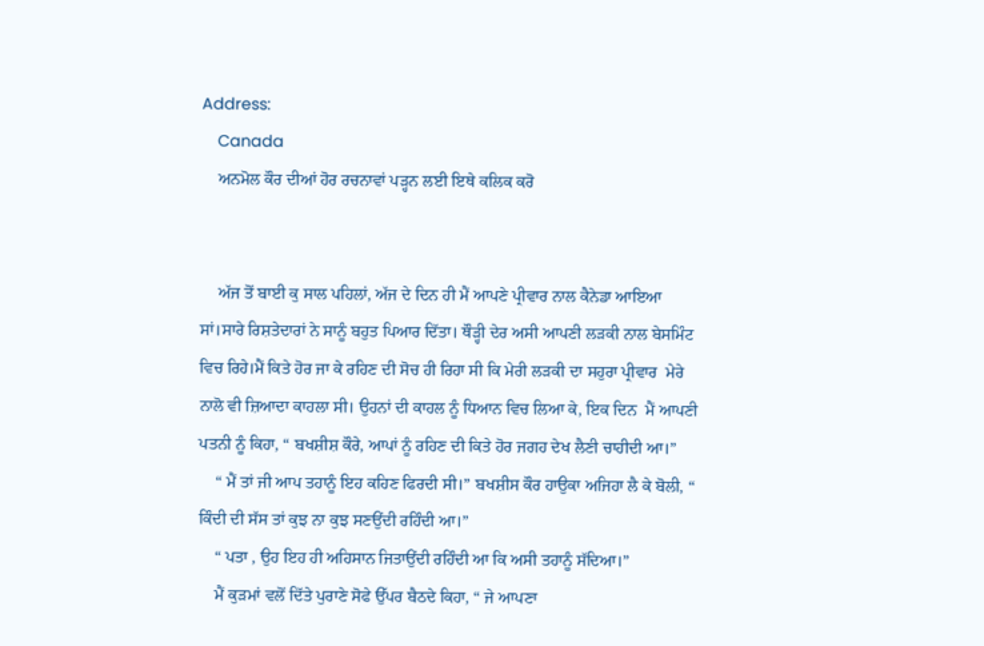Address:
    Canada
    ਅਨਮੋਲ ਕੌਰ ਦੀਆਂ ਹੋਰ ਰਚਨਾਵਾਂ ਪੜ੍ਹਨ ਲਈ ਇਥੇ ਕਲਿਕ ਕਰੋ


    ਅੱਜ ਤੋਂ ਬਾਈ ਕੁ ਸਾਲ ਪਹਿਲਾਂ, ਅੱਜ ਦੇ ਦਿਨ ਹੀ ਮੈਂ ਆਪਣੇ ਪ੍ਰੀਵਾਰ ਨਾਲ ਕੈਨੇਡਾ ਆਇਆ ਸਾਂ।ਸਾਰੇ ਰਿਸ਼ਤੇਦਾਰਾਂ ਨੇ ਸਾਨੂੰ ਬਹੁਤ ਪਿਆਰ ਦਿੱਤਾ। ਥੌੜ੍ਹੀ ਦੇਰ ਅਸੀ ਆਪਣੀ ਲੜਕੀ ਨਾਲ ਬੇਸਮਿੰਟ ਵਿਚ ਰਿਹੇ।ਮੈਂ ਕਿਤੇ ਹੋਰ ਜਾ ਕੇ ਰਹਿਣ ਦੀ ਸੋਚ ਹੀ ਰਿਹਾ ਸੀ ਕਿ ਮੇਰੀ ਲੜਕੀ ਦਾ ਸਹੁਰਾ ਪ੍ਰੀਵਾਰ  ਮੇਰੇ ਨਾਲੋ ਵੀ ਜ਼ਿਆਦਾ ਕਾਹਲਾ ਸੀ। ਉਹਨਾਂ ਦੀ ਕਾਹਲ ਨੂੰ ਧਿਆਨ ਵਿਚ ਲਿਆ ਕੇ, ਇਕ ਦਿਨ  ਮੈਂ ਆਪਣੀ ਪਤਨੀ ਨੂੰ ਕਿਹਾ, “ ਬਖਸ਼ੀਸ਼ ਕੌਰੇ, ਆਪਾਂ ਨੂੰ ਰਹਿਣ ਦੀ ਕਿਤੇ ਹੋਰ ਜਗਹ ਦੇਖ ਲੈਣੀ ਚਾਹੀਦੀ ਆ।”
    “ ਮੈਂ ਤਾਂ ਜੀ ਆਪ ਤਹਾਨੂੰ ਇਹ ਕਹਿਣ ਫਿਰਦੀ ਸੀ।” ਬਖਸ਼ੀਸ ਕੌਰ ਹਾਉਕਾ ਅਜਿਹਾ ਲੈ ਕੇ ਬੋਲੀ, “ ਕਿੰਦੀ ਦੀ ਸੱਸ ਤਾਂ ਕੁਝ ਨਾ ਕੁਝ ਸਣਉਂਦੀ ਰਹਿੰਦੀ ਆ।”
    “ ਪਤਾ , ਉਹ ਇਹ ਹੀ ਅਹਿਸਾਨ ਜਿਤਾਉਂਦੀ ਰਹਿੰਦੀ ਆ ਕਿ ਅਸੀ ਤਹਾਨੂੰ ਸੱਦਿਆ।”
    ਮੈਂ ਕੁੜਮਾਂ ਵਲੋਂ ਦਿੱਤੇ ਪੁਰਾਣੇ ਸੋਫੇ ਉੱਪਰ ਬੈਠਦੇ ਕਿਹਾ, “ ਜੇ ਆਪਣਾ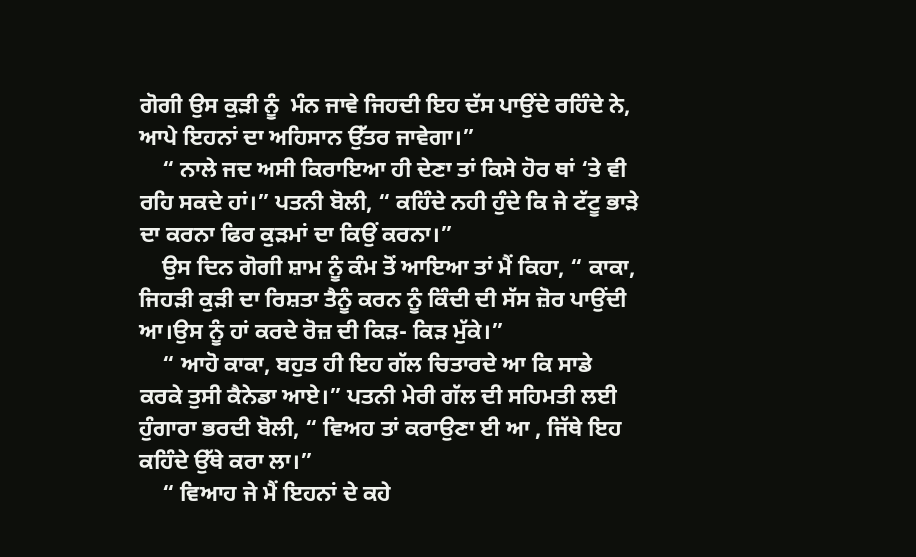ਗੋਗੀ ਉਸ ਕੁੜੀ ਨੂੰ  ਮੰਨ ਜਾਵੇ ਜਿਹਦੀ ਇਹ ਦੱਸ ਪਾਉਂਦੇ ਰਹਿੰਦੇ ਨੇ, ਆਪੇ ਇਹਨਾਂ ਦਾ ਅਹਿਸਾਨ ਉੱਤਰ ਜਾਵੇਗਾ।”
    “ ਨਾਲੇ ਜਦ ਅਸੀ ਕਿਰਾਇਆ ਹੀ ਦੇਣਾ ਤਾਂ ਕਿਸੇ ਹੋਰ ਥਾਂ ‘ਤੇ ਵੀ  ਰਹਿ ਸਕਦੇ ਹਾਂ।” ਪਤਨੀ ਬੋਲੀ, “ ਕਹਿੰਦੇ ਨਹੀ ਹੁੰਦੇ ਕਿ ਜੇ ਟੱਟੂ ਭਾੜੇ ਦਾ ਕਰਨਾ ਫਿਰ ਕੁੜਮਾਂ ਦਾ ਕਿਉਂ ਕਰਨਾ।”
    ਉਸ ਦਿਨ ਗੋਗੀ ਸ਼ਾਮ ਨੂੰ ਕੰਮ ਤੋਂ ਆਇਆ ਤਾਂ ਮੈਂ ਕਿਹਾ, “ ਕਾਕਾ, ਜਿਹੜੀ ਕੁੜੀ ਦਾ ਰਿਸ਼ਤਾ ਤੈਨੂੰ ਕਰਨ ਨੂੰ ਕਿੰਦੀ ਦੀ ਸੱਸ ਜ਼ੋਰ ਪਾਉਂਦੀ ਆ।ਉਸ ਨੂੰ ਹਾਂ ਕਰਦੇ ਰੋਜ਼ ਦੀ ਕਿੜ- ਕਿੜ ਮੁੱਕੇ।”
    “ ਆਹੋ ਕਾਕਾ, ਬਹੁਤ ਹੀ ਇਹ ਗੱਲ ਚਿਤਾਰਦੇ ਆ ਕਿ ਸਾਡੇ ਕਰਕੇ ਤੁਸੀ ਕੈਨੇਡਾ ਆਏ।” ਪਤਨੀ ਮੇਰੀ ਗੱਲ ਦੀ ਸਹਿਮਤੀ ਲਈ ਹੁੰਗਾਰਾ ਭਰਦੀ ਬੋਲੀ, “ ਵਿਅਹ ਤਾਂ ਕਰਾਉਣਾ ਈ ਆ , ਜਿੱਥੇ ਇਹ ਕਹਿੰਦੇ ਉੱਥੇ ਕਰਾ ਲਾ।”
    “ ਵਿਆਹ ਜੇ ਮੈਂ ਇਹਨਾਂ ਦੇ ਕਹੇ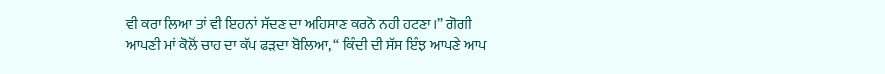ਵੀ ਕਰਾ ਲਿਆ ਤਾਂ ਵੀ ਇਹਨਾਂ ਸੱਦਣ ਦਾ ਅਹਿਸਾਣ ਕਰਨੋ ਨਹੀ ਹਟਣਾ।” ਗੋਗੀ ਆਪਣੀ ਮਾਂ ਕੋਲੋਂ ਚਾਹ ਦਾ ਕੱਪ ਫੜਦਾ ਬੋਲਿਆ, “ ਕਿੰਦੀ ਦੀ ਸੱਸ ਇੰਝ ਆਪਣੇ ਆਪ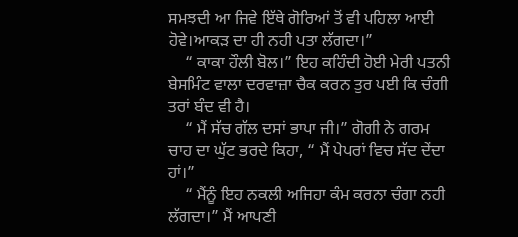ਸਮਝਦੀ ਆ ਜਿਵੇ ਇੱਥੇ ਗੋਰਿਆਂ ਤੋਂ ਵੀ ਪਹਿਲਾ ਆਈ ਹੋਵੇ।ਆਕੜ ਦਾ ਹੀ ਨਹੀ ਪਤਾ ਲੱਗਦਾ।”
    “ ਕਾਕਾ ਹੌਲੀ ਬੋਲ।” ਇਹ ਕਹਿੰਦੀ ਹੋਈ ਮੇਰੀ ਪਤਨੀ ਬੇਸਮਿੰਟ ਵਾਲਾ ਦਰਵਾਜ਼ਾ ਚੈਕ ਕਰਨ ਤੁਰ ਪਈ ਕਿ ਚੰਗੀ ਤਰਾਂ ਬੰਦ ਵੀ ਹੈ।
    “ ਮੈਂ ਸੱਚ ਗੱਲ ਦਸਾਂ ਭਾਪਾ ਜੀ।” ਗੋਗੀ ਨੇ ਗਰਮ ਚਾਹ ਦਾ ਘੁੱਟ ਭਰਦੇ ਕਿਹਾ, “ ਮੈਂ ਪੇਪਰਾਂ ਵਿਚ ਸੱਦ ਦੇਂਦਾ ਹਾਂ।”
    “ ਮੈਂਨੂੰ ਇਹ ਨਕਲੀ ਅਜਿਹਾ ਕੰਮ ਕਰਨਾ ਚੰਗਾ ਨਹੀ ਲੱਗਦਾ।” ਮੈਂ ਆਪਣੀ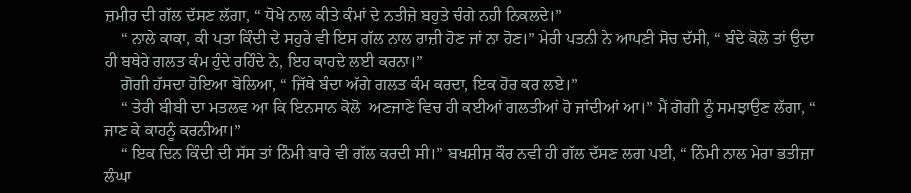ਜ਼ਮੀਰ ਦੀ ਗੱਲ ਦੱਸਣ ਲੱਗਾ, “ ਧੋਖੇ ਨਾਲ ਕੀਤੇ ਕੰਮਾਂ ਦੇ ਨਤੀਜ਼ੇ ਬਹੁਤੇ ਚੰਗੇ ਨਹੀ ਨਿਕਲਦੇ।”
    “ ਨਾਲੇ ਕਾਕਾ, ਕੀ ਪਤਾ ਕਿੰਦੀ ਦੇ ਸਹੁਰੇ ਵੀ ਇਸ ਗੱਲ ਨਾਲ ਰਾਜ਼ੀ ਹੋਣ ਜਾਂ ਨਾ ਹੋਣ।” ਮੇਰੀ ਪਤਨੀ ਨੇ ਆਪਣੀ ਸੋਚ ਦੱਸੀ, “ ਬੰਦੇ ਕੋਲੋ ਤਾਂ ਉਦਾ ਹੀ ਬਥੇਰੇ ਗਲਤ ਕੰਮ ਹੁੰਦੇ ਰਹਿੰਦੇ ਨੇ, ਇਹ ਕਾਹਦੇ ਲਈ ਕਰਨਾ।”
    ਗੋਗੀ ਹੱਸਦਾ ਹੋਇਆ ਬੋਲਿਆ, “ ਜਿੱਥੇ ਬੰਦਾ ਅੱਗੇ ਗਲਤ ਕੰਮ ਕਰਦਾ, ਇਕ ਹੋਰ ਕਰ ਲਏ।”
    “ ਤੇਰੀ ਬੀਬੀ ਦਾ ਮਤਲਵ ਆ ਕਿ ਇਨਸਾਨ ਕੋਲੋ  ਅਣਜਾਣੇ ਵਿਚ ਹੀ ਕਈਆਂ ਗਲਤੀਆਂ ਹੋ ਜਾਂਦੀਆਂ ਆ।” ਮੈਂ ਗੋਗੀ ਨੂੰ ਸਮਝਾਉਣ ਲੱਗਾ, “ ਜਾਣ ਕੇ ਕਾਹਨੂੰ ਕਰਨੀਆ।”
    “ ਇਕ ਦਿਨ ਕਿੰਦੀ ਦੀ ਸੱਸ ਤਾਂ ਨਿੰਮੀ ਬਾਰੇ ਵੀ ਗੱਲ ਕਰਦੀ ਸੀ।” ਬਖਸ਼ੀਸ਼ ਕੌਰ ਨਵੀ ਹੀ ਗੱਲ ਦੱਸਣ ਲਗ ਪਈ, “ ਨਿੰਮੀ ਨਾਲ ਮੇਰਾ ਭਤੀਜ਼ਾ ਲੰਘਾ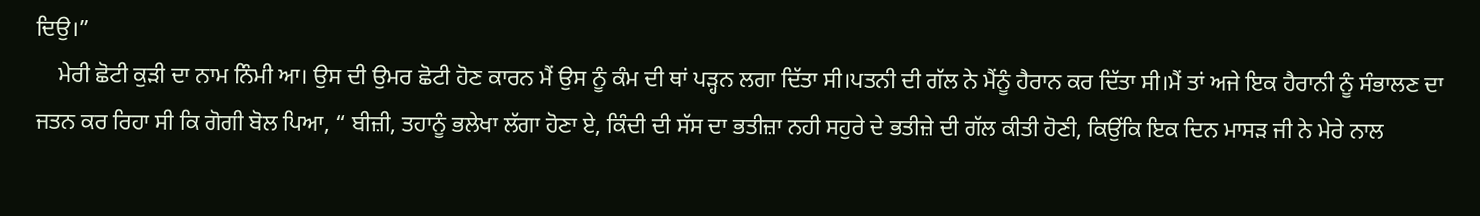ਦਿਉ।”
    ਮੇਰੀ ਛੋਟੀ ਕੁੜੀ ਦਾ ਨਾਮ ਨਿੰਮੀ ਆ। ਉਸ ਦੀ ਉਮਰ ਛੋਟੀ ਹੋਣ ਕਾਰਨ ਮੈਂ ਉਸ ਨੂੰ ਕੰਮ ਦੀ ਥਾਂ ਪੜ੍ਹਨ ਲਗਾ ਦਿੱਤਾ ਸੀ।ਪਤਨੀ ਦੀ ਗੱਲ ਨੇ ਮੈਂਨੂੰ ਹੈਰਾਨ ਕਰ ਦਿੱਤਾ ਸੀ।ਮੈਂ ਤਾਂ ਅਜੇ ਇਕ ਹੈਰਾਨੀ ਨੂੰ ਸੰਭਾਲਣ ਦਾ ਜਤਨ ਕਰ ਰਿਹਾ ਸੀ ਕਿ ਗੋਗੀ ਬੋਲ ਪਿਆ, “ ਬੀਜ਼ੀ, ਤਹਾਨੂੰ ਭਲੇਖਾ ਲੱਗਾ ਹੋਣਾ ਏ, ਕਿੰਦੀ ਦੀ ਸੱਸ ਦਾ ਭਤੀਜ਼ਾ ਨਹੀ ਸਹੁਰੇ ਦੇ ਭਤੀਜ਼ੇ ਦੀ ਗੱਲ ਕੀਤੀ ਹੋਣੀ, ਕਿਉਂਕਿ ਇਕ ਦਿਨ ਮਾਸੜ ਜੀ ਨੇ ਮੇਰੇ ਨਾਲ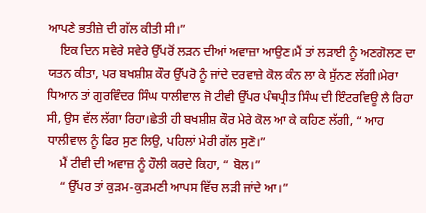ਆਪਣੇ ਭਤੀਜ਼ੇ ਦੀ ਗੱਲ ਕੀਤੀ ਸੀ।”
    ਇਕ ਦਿਨ ਸਵੇਰੇ ਸਵੇਰੇ ਉੱਪਰੋਂ ਲੜਨ ਦੀਆਂ ਅਵਾਜ਼ਾ ਆਉਣ।ਮੈਂ ਤਾਂ ਲੜਾਈ ਨੂੰ ਅਣਗੋਲਣ ਦਾ ਯਤਨ ਕੀਤਾ, ਪਰ ਬਖਸ਼ੀਸ਼ ਕੌਰ ਉੱਪਰੋ ਨੂੰ ਜਾਂਦੇ ਦਰਵਾਜ਼ੇ ਕੋਲ ਕੰਨ ਲਾ ਕੇ ਸੁੱਨਣ ਲੱਗੀ।ਮੇਰਾ ਧਿਆਨ ਤਾਂ ਗੁਰਵਿੰਦਰ ਸਿੰਘ ਧਾਲੀਵਾਲ ਜੋ ਟੀਵੀ ਉੱਪਰ ਪੰਥਪ੍ਰੀਤ ਸਿੰਘ ਦੀ ਇੰਟਰਵਿਊ ਲੈ ਰਿਹਾ ਸੀ, ਉਸ ਵੱਲ ਲੱਗਾ ਰਿਹਾ।ਛੇਤੀ ਹੀ ਬਖਸ਼ੀਸ਼ ਕੌਰ ਮੇਰੇ ਕੋਲ ਆ ਕੇ ਕਹਿਣ ਲੱਗੀ, “ ਆਹ ਧਾਲੀਵਾਲ ਨੂੰ ਫਿਰ ਸੁਣ ਲਿਉ, ਪਹਿਲਾਂ ਮੇਰੀ ਗੱਲ ਸੁਣੋ।”
    ਮੈਂ ਟੀਵੀ ਦੀ ਅਵਾਜ਼ ਨੂੰ ਹੌਲੀ ਕਰਦੇ ਕਿਹਾ, “ ਬੋਲ।”
    “ ਉੱਪਰ ਤਾਂ ਕੁੜਮ-ਕੁੜਮਣੀ ਆਪਸ ਵਿੱਚ ਲੜੀ ਜਾਂਦੇ ਆ।”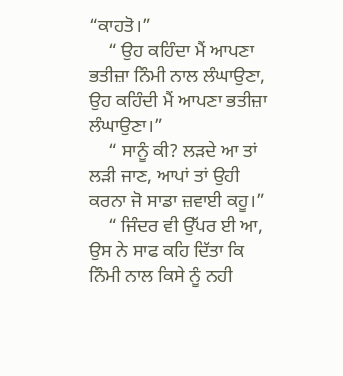“ਕਾਹਤੋ।”
    “ ਉਹ ਕਹਿੰਦਾ ਮੈਂ ਆਪਣਾ ਭਤੀਜ਼ਾ ਨਿੰਮੀ ਨਾਲ ਲੰਘਾਉਣਾ, ਉਹ ਕਹਿੰਦੀ ਮੈਂ ਆਪਣਾ ਭਤੀਜ਼ਾ ਲੰਘਾਉਣਾ।”
    “ ਸਾਨੂੰ ਕੀ? ਲੜਦੇ ਆ ਤਾਂ ਲੜੀ ਜਾਣ, ਆਪਾਂ ਤਾਂ ਉਹੀ ਕਰਨਾ ਜੋ ਸਾਡਾ ਜ਼ਵਾਈ ਕਹੂ।”
    “ ਜਿੰਦਰ ਵੀ ਉੱਪਰ ਈ ਆ, ਉਸ ਨੇ ਸਾਫ ਕਹਿ ਦਿੱਤਾ ਕਿ ਨਿੰਮੀ ਨਾਲ ਕਿਸੇ ਨੂੰ ਨਹੀ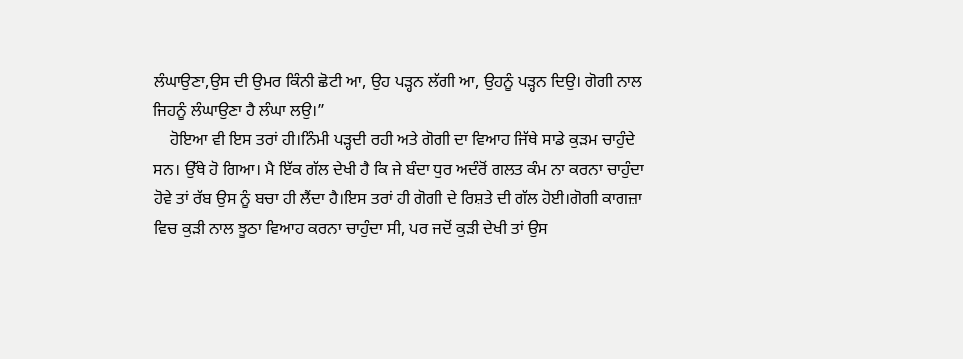ਲੰਘਾਉਣਾ,ਉਸ ਦੀ ਉਮਰ ਕਿੰਨੀ ਛੋਟੀ ਆ, ਉਹ ਪੜ੍ਹਨ ਲੱਗੀ ਆ, ਉਹਨੂੰ ਪੜ੍ਹਨ ਦਿਉ। ਗੋਗੀ ਨਾਲ ਜਿਹਨੂੰ ਲੰਘਾਉਣਾ ਹੈ ਲੰਘਾ ਲਉ।”
    ਹੋਇਆ ਵੀ ਇਸ ਤਰਾਂ ਹੀ।ਨਿੰਮੀ ਪੜ੍ਹਦੀ ਰਹੀ ਅਤੇ ਗੋਗੀ ਦਾ ਵਿਆਹ ਜਿੱਥੇ ਸਾਡੇ ਕੁੜਮ ਚਾਹੁੰਦੇ ਸਨ। ਉੱਥੇ ਹੋ ਗਿਆ। ਮੈ ਇੱਕ ਗੱਲ ਦੇਖੀ ਹੈ ਕਿ ਜੇ ਬੰਦਾ ਧੁਰ ਅਦੰਰੋਂ ਗਲਤ ਕੰਮ ਨਾ ਕਰਨਾ ਚਾਹੁੰਦਾ ਹੋਵੇ ਤਾਂ ਰੱਬ ਉਸ ਨੂੰ ਬਚਾ ਹੀ ਲੈਂਦਾ ਹੈ।ਇਸ ਤਰਾਂ ਹੀ ਗੋਗੀ ਦੇ ਰਿਸ਼ਤੇ ਦੀ ਗੱਲ ਹੋਈ।ਗੋਗੀ ਕਾਗਜ਼ਾ ਵਿਚ ਕੁੜੀ ਨਾਲ ਝੂਠਾ ਵਿਆਹ ਕਰਨਾ ਚਾਹੁੰਦਾ ਸੀ, ਪਰ ਜਦੋਂ ਕੁੜੀ ਦੇਖੀ ਤਾਂ ਉਸ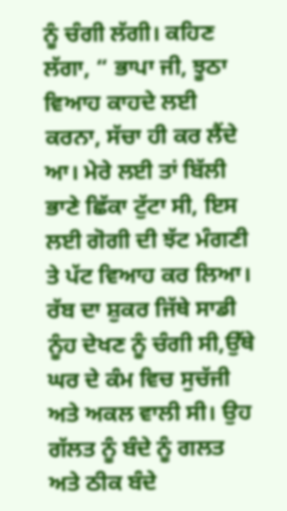ਨੂੰ ਚੰਗੀ ਲੱਗੀ। ਕਹਿਣ ਲੱਗਾ, “ ਭਾਪਾ ਜੀ, ਝੂਠਾ ਵਿਆਹ ਕਾਹਦੇ ਲਈ ਕਰਨਾ, ਸੱਚਾ ਹੀ ਕਰ ਲੈਂਦੇ ਆ। ਮੇਰੇ ਲਈ ਤਾਂ ਬਿੱਲੀ ਭਾਣੇ ਛਿੱਕਾ ਟੁੱਟਾ ਸੀ, ਇਸ ਲਈ ਗੋਗੀ ਦੀ ਝੱਟ ਮੰਗਣੀ ਤੇ ਪੱਟ ਵਿਆਹ ਕਰ ਲਿਆ। ਰੱਬ ਦਾ ਸ਼ੁਕਰ ਜਿੱਥੇ ਸਾਡੀ ਨੂੰਹ ਦੇਖਣ ਨੂੰ ਚੰਗੀ ਸੀ,ਉੱਥੇ ਘਰ ਦੇ ਕੰਮ ਵਿਚ ਸੁਚੱਜੀ ਅਤੇ ਅਕਲ ਵਾਲੀ ਸੀ। ਉਹ ਗੱਲਤ ਨੂੰ ਬੰਦੇ ਨੂੰ ਗਲਤ ਅਤੇ ਠੀਕ ਬੰਦੇ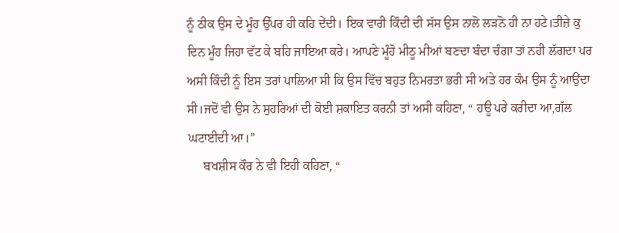ਨੂੰ ਠੀਕ ਉਸ ਦੇ ਮੂੰਹ ਉੱਪਰ ਹੀ ਕਹਿ ਦੇਂਦੀ। ਇਕ ਵਾਰੀ ਕਿੰਦੀ ਦੀ ਸੱਸ ਉਸ ਨਾਲੋ ਲੜਨੋ ਹੀ ਨਾ ਹਟੇ।ਤੀਜ਼ੇ ਕੁ ਦਿਨ ਮੂੰਹ ਜਿਹਾ ਵੱਟ ਕੇ ਬਹਿ ਜਾਇਆ ਕਰੇ। ਆਪਣੇ ਮੂੰਹੋ ਮੀਠੂ ਮੀਆਂ ਬਣਦਾ ਬੰਦਾ ਚੰਗਾ ਤਾਂ ਨਹੀ ਲੱਗਦਾ ਪਰ ਅਸੀ ਕਿੰਦੀ ਨੂੰ ਇਸ ਤਰਾਂ ਪਾਲਿਆ ਸੀ ਕਿ ਉਸ ਵਿੱਚ ਬਹੁਤ ਨਿਮਰਤਾ ਭਰੀ ਸੀ ਅਤੇ ਹਰ ਕੰਮ ਉਸ ਨੂੰ ਆਉਂਦਾ ਸੀ।ਜਦੋਂ ਵੀ ਉਸ ਨੇ ਸੁਹਰਿਆਂ ਦੀ ਕੋਈ ਸ਼ਕਾਇਤ ਕਰਨੀ ਤਾਂ ਅਸੀ ਕਹਿਣਾ, “ ਹਊ ਪਰੇ ਕਰੀਦਾ ਆ,ਗੱਲ ਘਟਾਈਦੀ ਆ।”
     ਬਖਸ਼ੀਸ ਕੌਰ ਨੇ ਵੀ ਇਹੀ ਕਹਿਣਾ, “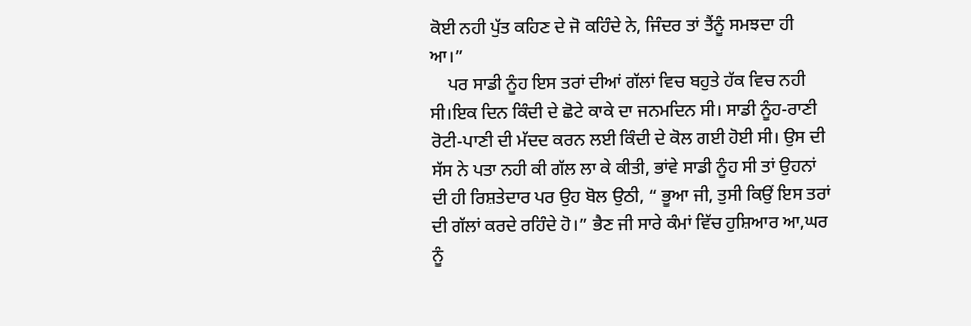ਕੋਈ ਨਹੀ ਪੁੱਤ ਕਹਿਣ ਦੇ ਜੋ ਕਹਿੰਦੇ ਨੇ, ਜਿੰਦਰ ਤਾਂ ਤੈਂਨੂੰ ਸਮਝਦਾ ਹੀ ਆ।”
    ਪਰ ਸਾਡੀ ਨੂੰਹ ਇਸ ਤਰਾਂ ਦੀਆਂ ਗੱਲਾਂ ਵਿਚ ਬਹੁਤੇ ਹੱਕ ਵਿਚ ਨਹੀ ਸੀ।ਇਕ ਦਿਨ ਕਿੰਦੀ ਦੇ ਛੋਟੇ ਕਾਕੇ ਦਾ ਜਨਮਦਿਨ ਸੀ। ਸਾਡੀ ਨੂੰਹ-ਰਾਣੀ ਰੋਟੀ-ਪਾਣੀ ਦੀ ਮੱਦਦ ਕਰਨ ਲਈ ਕਿੰਦੀ ਦੇ ਕੋਲ ਗਈ ਹੋਈ ਸੀ। ਉਸ ਦੀ ਸੱਸ ਨੇ ਪਤਾ ਨਹੀ ਕੀ ਗੱਲ ਲਾ ਕੇ ਕੀਤੀ, ਭਾਂਵੇ ਸਾਡੀ ਨੂੰਹ ਸੀ ਤਾਂ ਉਹਨਾਂ ਦੀ ਹੀ ਰਿਸ਼ਤੇਦਾਰ ਪਰ ਉਹ ਬੋਲ ਉਠੀ, “ ਭੂਆ ਜੀ, ਤੁਸੀ ਕਿਉਂ ਇਸ ਤਰਾਂ ਦੀ ਗੱਲਾਂ ਕਰਦੇ ਰਹਿੰਦੇ ਹੋ।” ਭੈਣ ਜੀ ਸਾਰੇ ਕੰਮਾਂ ਵਿੱਚ ਹੁਸ਼ਿਆਰ ਆ,ਘਰ ਨੂੰ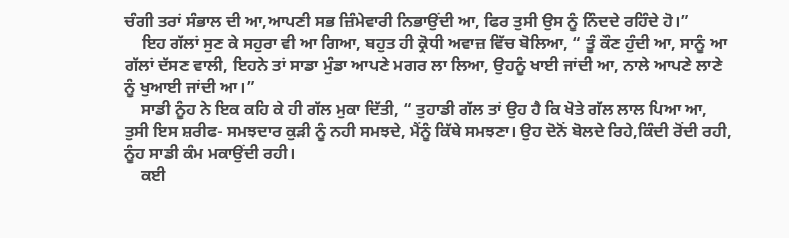ਚੰਗੀ ਤਰਾਂ ਸੰਭਾਲ ਦੀ ਆ,ਆਪਣੀ ਸਭ ਜ਼ਿੰਮੇਵਾਰੀ ਨਿਭਾਉਂਦੀ ਆ, ਫਿਰ ਤੁਸੀ ਉਸ ਨੂੰ ਨਿੰਦਦੇ ਰਹਿੰਦੇ ਹੋ।”
    ਇਹ ਗੱਲਾਂ ਸੁਣ ਕੇ ਸਹੁਰਾ ਵੀ ਆ ਗਿਆ, ਬਹੁਤ ਹੀ ਕ੍ਰੋਧੀ ਅਵਾਜ਼ ਵਿੱਚ ਬੋਲਿਆ, “ ਤੂੰ ਕੌਣ ਹੁੰਦੀ ਆ, ਸਾਨੂੰ ਆ ਗੱਲਾਂ ਦੱਸਣ ਵਾਲੀ, ਇਹਨੇ ਤਾਂ ਸਾਡਾ ਮੁੰਡਾ ਆਪਣੇ ਮਗਰ ਲਾ ਲਿਆ, ਉਹਨੂੰ ਖਾਈ ਜਾਂਦੀ ਆ, ਨਾਲੇ ਆਪਣੇ ਲਾਣੇ ਨੂੰ ਖੁਆਈ ਜਾਂਦੀ ਆ।”
    ਸਾਡੀ ਨੂੰਹ ਨੇ ਇਕ ਕਹਿ ਕੇ ਹੀ ਗੱਲ ਮੁਕਾ ਦਿੱਤੀ, “ ਤੁਹਾਡੀ ਗੱਲ ਤਾਂ ਉਹ ਹੈ ਕਿ ਖੋਤੇ ਗੱਲ ਲਾਲ ਪਿਆ ਆ, ਤੁਸੀ ਇਸ ਸ਼ਰੀਫ- ਸਮਝਦਾਰ ਕੁੜੀ ਨੂੰ ਨਹੀ ਸਮਝਦੇ, ਮੈਂਨੂੰ ਕਿੱਥੇ ਸਮਝਣਾ। ਉਹ ਦੋਨੋਂ ਬੋਲਦੇ ਰਿਹੇ,ਕਿੰਦੀ ਰੋਂਦੀ ਰਹੀ, ਨੂੰਹ ਸਾਡੀ ਕੰਮ ਮਕਾਉਂਦੀ ਰਹੀ।
    ਕਈ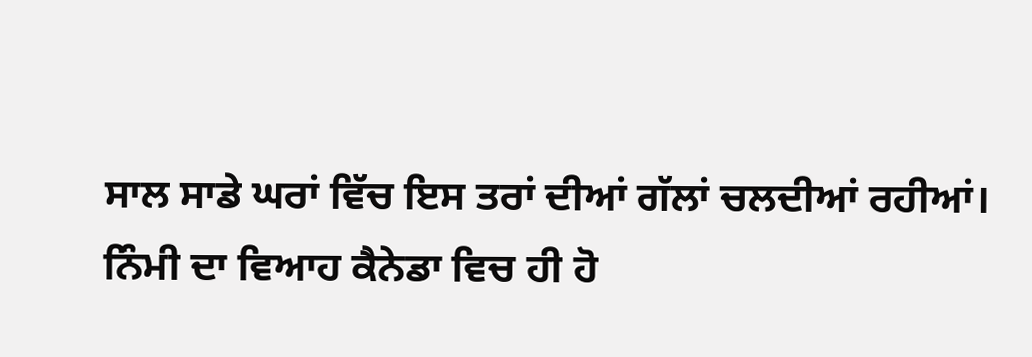ਸਾਲ ਸਾਡੇ ਘਰਾਂ ਵਿੱਚ ਇਸ ਤਰਾਂ ਦੀਆਂ ਗੱਲਾਂ ਚਲਦੀਆਂ ਰਹੀਆਂ। ਨਿੰਮੀ ਦਾ ਵਿਆਹ ਕੈਨੇਡਾ ਵਿਚ ਹੀ ਹੋ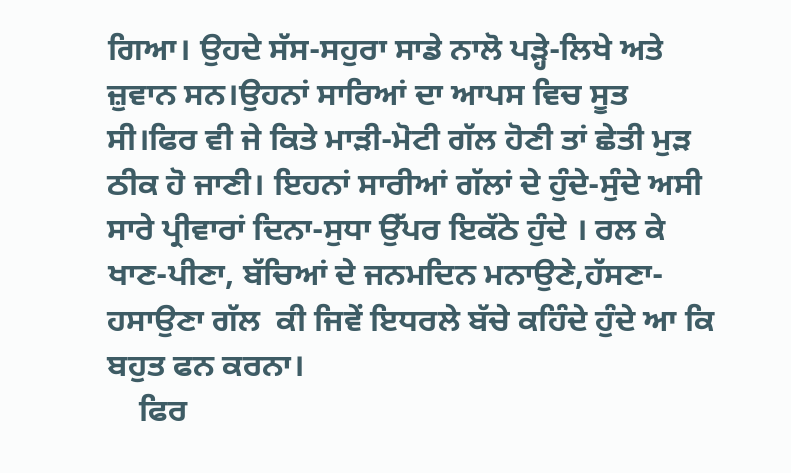ਗਿਆ। ਉਹਦੇ ਸੱਸ-ਸਹੁਰਾ ਸਾਡੇ ਨਾਲੋ ਪੜ੍ਹੇ-ਲਿਖੇ ਅਤੇ ਜ਼ੁਵਾਨ ਸਨ।ਉਹਨਾਂ ਸਾਰਿਆਂ ਦਾ ਆਪਸ ਵਿਚ ਸੂਤ ਸੀ।ਫਿਰ ਵੀ ਜੇ ਕਿਤੇ ਮਾੜੀ-ਮੋਟੀ ਗੱਲ ਹੋਣੀ ਤਾਂ ਛੇਤੀ ਮੁੜ ਠੀਕ ਹੋ ਜਾਣੀ। ਇਹਨਾਂ ਸਾਰੀਆਂ ਗੱਲਾਂ ਦੇ ਹੁੰਦੇ-ਸੁੰਦੇ ਅਸੀ ਸਾਰੇ ਪ੍ਰੀਵਾਰਾਂ ਦਿਨਾ-ਸੁਧਾ ਉੱਪਰ ਇਕੱਠੇ ਹੁੰਦੇ । ਰਲ ਕੇ ਖਾਣ-ਪੀਣਾ, ਬੱਚਿਆਂ ਦੇ ਜਨਮਦਿਨ ਮਨਾਉਣੇ,ਹੱਸਣਾ-ਹਸਾਉਣਾ ਗੱਲ  ਕੀ ਜਿਵੇਂ ਇਧਰਲੇ ਬੱਚੇ ਕਹਿੰਦੇ ਹੁੰਦੇ ਆ ਕਿ ਬਹੁਤ ਫਨ ਕਰਨਾ।
    ਫਿਰ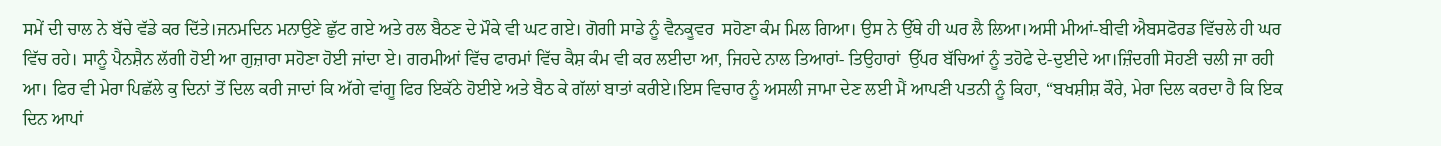ਸਮੇਂ ਦੀ ਚਾਲ ਨੇ ਬੱਚੇ ਵੱਡੇ ਕਰ ਦਿੱਤੇ।ਜਨਮਦਿਨ ਮਨਾਉਣੇ ਛੁੱਟ ਗਏ ਅਤੇ ਰਲ ਬੈਠਣ ਦੇ ਮੌਕੇ ਵੀ ਘਟ ਗਏ। ਗੋਗੀ ਸਾਡੇ ਨੂੰ ਵੈਨਕੂਵਰ  ਸਹੋਣਾ ਕੰਮ ਮਿਲ ਗਿਆ। ਉਸ ਨੇ ਉੱਥੇ ਹੀ ਘਰ ਲੈ ਲਿਆ।ਅਸੀ ਮੀਆਂ-ਬੀਵੀ ਐਬਸਫੋਰਡ ਵਿੱਚਲੇ ਹੀ ਘਰ ਵਿੱਚ ਰਹੇ। ਸਾਨੂੰ ਪੈਨਸ਼ੈਨ ਲੱਗੀ ਹੋਈ ਆ ਗੁਜ਼ਾਰਾ ਸਹੋਣਾ ਹੋਈ ਜਾਂਦਾ ਏ। ਗਰਮੀਆਂ ਵਿੱਚ ਫਾਰਮਾਂ ਵਿੱਚ ਕੈਸ਼ ਕੰਮ ਵੀ ਕਰ ਲਈਦਾ ਆ, ਜਿਹਦੇ ਨਾਲ ਤਿਆਰਾਂ- ਤਿਉਹਾਰਾਂ  ਉੱਪਰ ਬੱਚਿਆਂ ਨੂੰ ਤਹੋਫੇ ਦੇ-ਦੁਈਦੇ ਆ।ਜ਼ਿੰਦਗੀ ਸੋਹਣੀ ਚਲੀ ਜਾ ਰਹੀ ਆ। ਫਿਰ ਵੀ ਮੇਰਾ ਪਿਛੱਲੇ ਕੁ ਦਿਨਾਂ ਤੋਂ ਦਿਲ ਕਰੀ ਜਾਦਾਂ ਕਿ ਅੱਗੇ ਵਾਂਗੂ ਫਿਰ ਇਕੱਠੇ ਹੋਈਏ ਅਤੇ ਬੈਠ ਕੇ ਗੱਲਾਂ ਬਾਤਾਂ ਕਰੀਏ।ਇਸ ਵਿਚਾਰ ਨੂੰ ਅਸਲੀ ਜਾਮਾ ਦੇਣ ਲਈ ਮੈਂ ਆਪਣੀ ਪਤਨੀ ਨੂੰ ਕਿਹਾ, “ਬਖਸ਼ੀਸ਼ ਕੌਰੇ, ਮੇਰਾ ਦਿਲ ਕਰਦਾ ਹੈ ਕਿ ਇਕ ਦਿਨ ਆਪਾਂ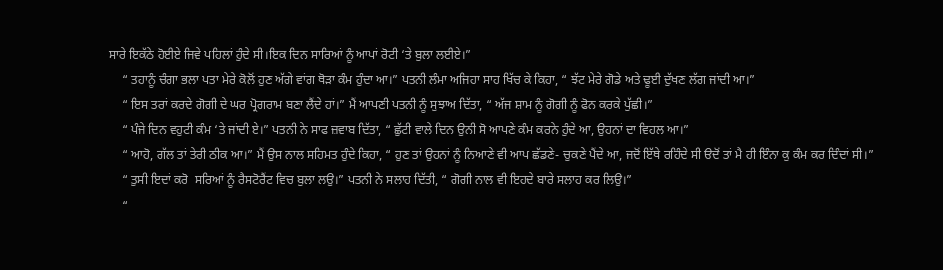ਸਾਰੇ ਇਕੱਠੇ ਹੋਈਏ ਜਿਵੇ ਪਹਿਲਾਂ ਹੁੰਦੇ ਸੀ।ਇਕ ਦਿਨ ਸਾਰਿਆਂ ਨੂੰ ਆਪਾਂ ਰੋਟੀ ‘ਤੇ ਬੁਲਾ ਲਈਏ।”
    “ ਤਹਾਨੂੰ ਚੰਗਾ ਭਲਾ ਪਤਾ ਮੇਰੇ ਕੋਲੋਂ ਹੁਣ ਅੱਗੇ ਵਾਂਗ ਥੋੜਾ ਕੰਮ ਹੁੰਦਾ ਆ।” ਪਤਨੀ ਲੰਮਾ ਅਜਿਹਾ ਸਾਹ ਖਿੱਚ ਕੇ ਕਿਹਾ, “ ਝੱਟ ਮੇਰੇ ਗੋਡੇ ਅਤੇ ਢੂਈ ਦੁੱਖਣ ਲੱਗ ਜਾਂਦੀ ਆ।”
    “ ਇਸ ਤਰਾਂ ਕਰਦੇ ਗੋਗੀ ਦੇ ਘਰ ਪ੍ਰੋਗਰਾਮ ਬਣਾ ਲੈਂਦੇ ਹਾਂ।” ਮੈਂ ਆਪਣੀ ਪਤਨੀ ਨੂੰ ਸੁਝਾਅ ਦਿੱਤਾ, “ ਅੱਜ ਸ਼ਾਮ ਨੂੰ ਗੋਗੀ ਨੂੰ ਫੋਨ ਕਰਕੇ ਪੁੱਛੀ।”
    “ ਪੰਜੇ ਦਿਨ ਵਹੁਟੀ ਕੰਮ ‘ਤੇ ਜਾਂਦੀ ਏ।” ਪਤਨੀ ਨੇ ਸਾਫ ਜ਼ਵਾਬ ਦਿੱਤਾ, “ ਛੁੱਟੀ ਵਾਲੇ ਦਿਨ ਉਨੀ ਸੋ ਆਪਣੇ ਕੰਮ ਕਰਨੇ ਹੁੰਦੇ ਆ, ਉਹਨਾਂ ਦਾ ਵਿਹਲ ਆ।”
    “ ਆਹੋ, ਗੱਲ ਤਾਂ ਤੇਰੀ ਠੀਕ ਆ।” ਮੈਂ ਉਸ ਨਾਲ ਸਹਿਮਤ ਹੁੰਦੇ ਕਿਹਾ, “ ਹੁਣ ਤਾਂ ਉਹਨਾਂ ਨੂੰ ਨਿਆਣੇ ਵੀ ਆਪ ਛੱਡਣੇ- ਚੁਕਣੇ ਪੈਂਦੇ ਆ, ਜਦੋਂ ਇੱਥੇ ਰਹਿੰਦੇ ਸੀ ੳਦੋਂ ਤਾਂ ਮੈ ਹੀ ਇੰਨਾ ਕੁ ਕੰਮ ਕਰ ਦਿੰਦਾਂ ਸੀ।”
    “ ਤੁਸੀ ਇਦਾਂ ਕਰੋ  ਸਰਿਆਂ ਨੂੰ ਰੈਸਟੋਰੈਂਟ ਵਿਚ ਬੁਲਾ ਲਉ।” ਪਤਨੀ ਨੇ ਸਲਾਹ ਦਿੱਤੀ, “ ਗੋਗੀ ਨਾਲ ਵੀ ਇਹਦੇ ਬਾਰੇ ਸਲਾਹ ਕਰ ਲਿਉ।”
    “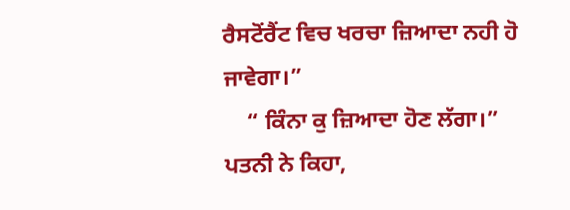ਰੈਸਟੋਂਰੈਂਟ ਵਿਚ ਖਰਚਾ ਜ਼ਿਆਦਾ ਨਹੀ ਹੋ ਜਾਵੇਗਾ।”
    “ ਕਿੰਨਾ ਕੁ ਜ਼ਿਆਦਾ ਹੋਣ ਲੱਗਾ।” ਪਤਨੀ ਨੇ ਕਿਹਾ,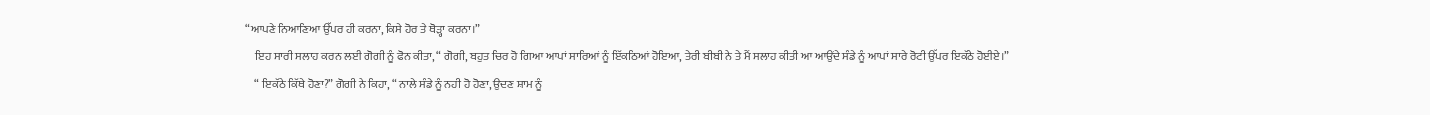“ਆਪਣੇ ਨਿਆਣਿਆ ਉੱਪਰ ਹੀ ਕਰਨਾ, ਕਿਸੇ ਹੋਰ ਤੇ ਥੋੜ੍ਹਾ ਕਰਨਾ।”
    ਇਹ ਸਾਰੀ ਸਲਾਹ ਕਰਨ ਲਈ ਗੋਗੀ ਨੂੰ ਫੋਨ ਕੀਤਾ, “ ਗੋਗੀ, ਬਹੁਤ ਚਿਰ ਹੋ ਗਿਆ ਆਪਾਂ ਸਾਰਿਆਂ ਨੂੰ ਇੱਕਠਿਆਂ ਹੋਇਆ, ਤੇਰੀ ਬੀਬੀ ਨੇ ਤੇ ਮੈਂ ਸਲਾਹ ਕੀਤੀ ਆ ਆਉਂਦੇ ਸੰਡੇ ਨੂੰ ਆਪਾਂ ਸਾਰੇ ਰੋਟੀ ਉੱਪਰ ਇਕੱਠੇ ਹੋਈਏ।”
    “ ਇਕੱਠੇ ਕਿੱਥੇ ਹੋਣਾ?” ਗੋਗੀ ਨੇ ਕਿਹਾ, “ ਨਾਲੇ ਸੰਡੇ ਨੂੰ ਨਹੀ ਹੋ ਹੋਣਾ, ਉਦਣ ਸ਼ਾਮ ਨੂੰ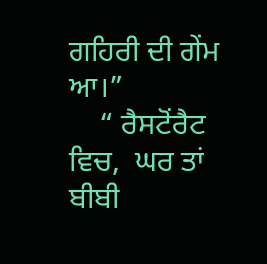ਗਹਿਰੀ ਦੀ ਗੇਂਮ ਆ।”
    “ ਰੈਸਟੋਂਰੈਟ ਵਿਚ,  ਘਰ ਤਾਂ ਬੀਬੀ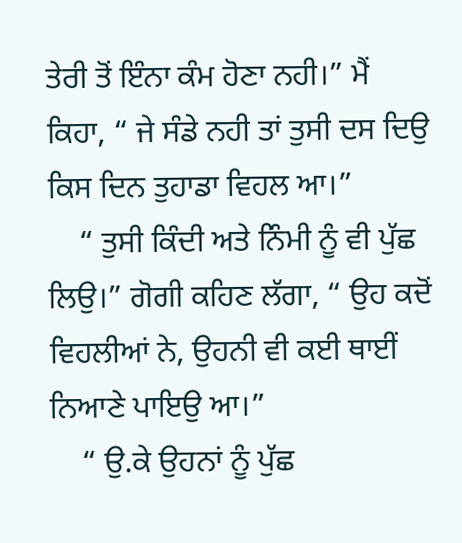ਤੇਰੀ ਤੋਂ ਇੰਨਾ ਕੰਮ ਹੋਣਾ ਨਹੀ।” ਮੈਂ ਕਿਹਾ, “ ਜੇ ਸੰਡੇ ਨਹੀ ਤਾਂ ਤੁਸੀ ਦਸ ਦਿਉ ਕਿਸ ਦਿਨ ਤੁਹਾਡਾ ਵਿਹਲ ਆ।”
    “ ਤੁਸੀ ਕਿੰਦੀ ਅਤੇ ਨਿੰਮੀ ਨੂੰ ਵੀ ਪੁੱਛ ਲਿਉ।” ਗੋਗੀ ਕਹਿਣ ਲੱਗਾ, “ ਉਹ ਕਦੋਂ ਵਿਹਲੀਆਂ ਨੇ, ਉਹਨੀ ਵੀ ਕਈ ਥਾਈਂ ਨਿਆਣੇ ਪਾਇਉ ਆ।”
    “ ਉ.ਕੇ ਉਹਨਾਂ ਨੂੰ ਪੁੱਛ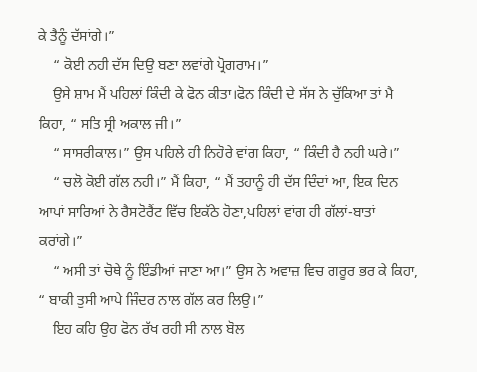ਕੇ ਤੈਨੂੰ ਦੱਸਾਂਗੇ।”
    “ ਕੋਈ ਨਹੀ ਦੱਸ ਦਿਉ ਬਣਾ ਲਵਾਂਗੇ ਪ੍ਰੋਗਰਾਮ।”
    ਉਸੇ ਸ਼ਾਮ ਮੈਂ ਪਹਿਲਾਂ ਕਿੰਦੀ ਕੇ ਫੋਨ ਕੀਤਾ।ਫੋਨ ਕਿੰਦੀ ਦੇ ਸੱਸ ਨੇ ਚੁੱਕਿਆ ਤਾਂ ਮੈ ਕਿਹਾ, “ ਸਤਿ ਸ੍ਰੀ ਅਕਾਲ ਜੀ।”
    “ ਸਾਸਰੀਕਾਲ।” ਉਸ ਪਹਿਲੇ ਹੀ ਨਿਹੋਰੇ ਵਾਂਗ ਕਿਹਾ, “ ਕਿੰਦੀ ਹੈ ਨਹੀ ਘਰੇ।”
    “ ਚਲੋ ਕੋਈ ਗੱਲ ਨਹੀ।” ਮੈਂ ਕਿਹਾ, “ ਮੈਂ ਤਹਾਨੂੰ ਹੀ ਦੱਸ ਦਿੰਦਾਂ ਆ, ਇਕ ਦਿਨ ਆਪਾਂ ਸਾਰਿਆਂ ਨੇ ਰੈਸਟੋਰੈਂਟ ਵਿੱਚ ਇਕੱਠੇ ਹੋਣਾ,ਪਹਿਲਾਂ ਵਾਂਗ ਹੀ ਗੱਲਾਂ-ਬਾਤਾਂ ਕਰਾਂਗੇ।”
    “ ਅਸੀ ਤਾਂ ਚੋਥੇ ਨੂੰ ਇੰਡੀਆਂ ਜਾਣਾ ਆ।” ਉਸ ਨੇ ਅਵਾਜ਼ ਵਿਚ ਗਰੂਰ ਭਰ ਕੇ ਕਿਹਾ, “ ਬਾਕੀ ਤੁਸੀ ਆਪੇ ਜਿੰਦਰ ਨਾਲ ਗੱਲ ਕਰ ਲਿਉ।”
    ਇਹ ਕਹਿ ਉਹ ਫੋਨ ਰੱਖ ਰਹੀ ਸੀ ਨਾਲ ਬੋਲ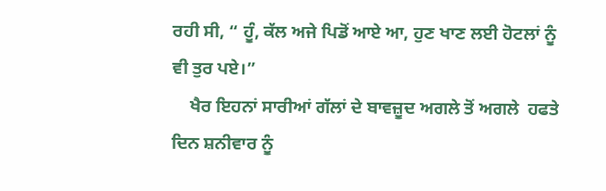ਰਹੀ ਸੀ, “ ਹੂੰ, ਕੱਲ ਅਜੇ ਪਿਡੋਂ ਆਏ ਆ, ਹੁਣ ਖਾਣ ਲਈ ਹੋਟਲਾਂ ਨੂੰ ਵੀ ਤੁਰ ਪਏ।”
    ਖੈਰ ਇਹਨਾਂ ਸਾਰੀਆਂ ਗੱਲਾਂ ਦੇ ਬਾਵਜ਼ੂਦ ਅਗਲੇ ਤੋਂ ਅਗਲੇ  ਹਫਤੇ ਦਿਨ ਸ਼ਨੀਵਾਰ ਨੂੰ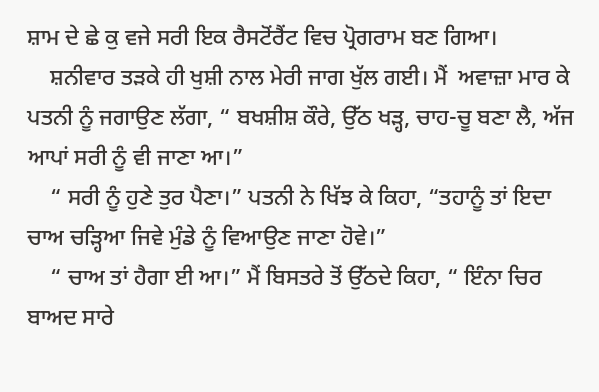ਸ਼ਾਮ ਦੇ ਛੇ ਕੁ ਵਜੇ ਸਰੀ ਇਕ ਰੈਸਟੋਂਰੈਂਟ ਵਿਚ ਪ੍ਰੋਗਰਾਮ ਬਣ ਗਿਆ।
    ਸ਼ਨੀਵਾਰ ਤੜਕੇ ਹੀ ਖੁਸ਼ੀ ਨਾਲ ਮੇਰੀ ਜਾਗ ਖੁੱਲ ਗਈ। ਮੈਂ  ਅਵਾਜ਼ਾ ਮਾਰ ਕੇ ਪਤਨੀ ਨੂੰ ਜਗਾਉਣ ਲੱਗਾ, “ ਬਖਸ਼ੀਸ਼ ਕੌਰੇ, ਉੱਠ ਖੜ੍ਹ, ਚਾਹ-ਚੂ ਬਣਾ ਲੈ, ਅੱਜ ਆਪਾਂ ਸਰੀ ਨੂੰ ਵੀ ਜਾਣਾ ਆ।”
    “ ਸਰੀ ਨੂੰ ਹੁਣੇ ਤੁਰ ਪੈਣਾ।” ਪਤਨੀ ਨੇ ਖਿੱਝ ਕੇ ਕਿਹਾ, “ਤਹਾਨੂੰ ਤਾਂ ਇਦਾ ਚਾਅ ਚੜ੍ਹਿਆ ਜਿਵੇ ਮੁੰਡੇ ਨੂੰ ਵਿਆਉਣ ਜਾਣਾ ਹੋਵੇ।”
    “ ਚਾਅ ਤਾਂ ਹੈਗਾ ਈ ਆ।” ਮੈਂ ਬਿਸਤਰੇ ਤੋਂ ਉੱਠਦੇ ਕਿਹਾ, “ ਇੰਨਾ ਚਿਰ ਬਾਅਦ ਸਾਰੇ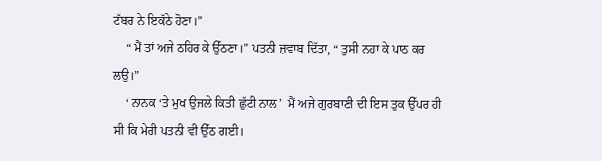ਟੱਬਰ ਨੇ ਇਕੱਠੇ ਹੋਣਾ।”
    “ ਮੈਂ ਤਾਂ ਅਜੇ ਠਹਿਰ ਕੇ ਉੱਠਣਾ।” ਪਤਨੀ ਜ਼ਵਾਬ ਦਿੱਤਾ, “ ਤੁਸੀ ਨਹਾ ਕੇ ਪਾਠ ਕਰ ਲਉ।”
    ‘ ਨਾਨਕ ‘ਤੇ ਮੁਖ ਉਜਲੇ ਕਿਤੀ ਛੁੱਟੀ ਨਾਲ’  ਮੈਂ ਅਜੇ ਗੁਰਬਾਣੀ ਦੀ ਇਸ ਤੁਕ ਉੱਪਰ ਹੀ ਸੀ ਕਿ ਮੇਰੀ ਪਤਨੀ ਵੀ ਉੱਠ ਗਈ।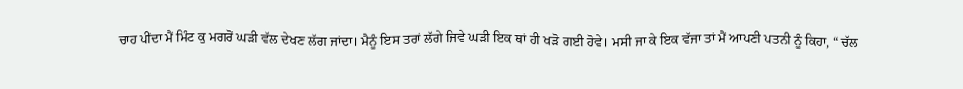ਚਾਹ ਪੀਂਦਾ ਮੈਂ ਮਿੰਟ ਕੁ ਮਗਰੋਂ ਘੜੀ ਵੱਲ ਦੇਖਣ ਲੱਗ ਜਾਂਦਾ। ਮੈਨੂੰ ਇਸ ਤਰਾਂ ਲੱਗੇ ਜਿਵੇ ਘੜੀ ਇਕ ਥਾਂ ਹੀ ਖੜੋ ਗਈ ਹੋਵੇ। ਮਸੀ ਜਾ ਕੇ ਇਕ ਵੱਜਾ ਤਾਂ ਮੈਂ ਆਪਣੀ ਪਤਨੀ ਨੂੰ ਕਿਹਾ, “ ਚੱਲ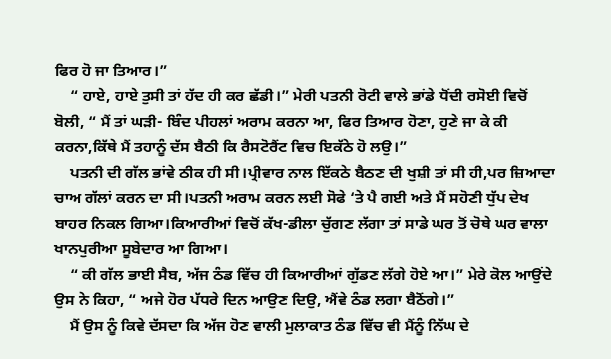ਫਿਰ ਹੋ ਜਾ ਤਿਆਰ।”
    “ ਹਾਏ, ਹਾਏ ਤੁਸੀ ਤਾਂ ਹੱਦ ਹੀ ਕਰ ਛੱਡੀ।” ਮੇਰੀ ਪਤਨੀ ਰੋਟੀ ਵਾਲੇ ਭਾਂਡੇ ਧੋਂਦੀ ਰਸੋਈ ਵਿਚੋਂ ਬੋਲੀ, “ ਮੈਂ ਤਾਂ ਘੜੀ- ਬਿੰਦ ਪੀਹਲਾਂ ਅਰਾਮ ਕਰਨਾ ਆ, ਫਿਰ ਤਿਆਰ ਹੋਣਾ, ਹੁਣੇ ਜਾ ਕੇ ਕੀ ਕਰਨਾ,ਕਿੱਥੇ ਮੈਂ ਤਹਾਨੂੰ ਦੱਸ ਬੈਠੀ ਕਿ ਰੈਸਟੋਰੈਂਟ ਵਿਚ ਇਕੱਠੇ ਹੋ ਲਉ।”
    ਪਤਨੀ ਦੀ ਗੱਲ ਭਾਂਵੇ ਠੀਕ ਹੀ ਸੀ।ਪ੍ਰੀਵਾਰ ਨਾਲ ਇੱਕਠੇ ਬੈਠਣ ਦੀ ਖੁਸ਼ੀ ਤਾਂ ਸੀ ਹੀ,ਪਰ ਜ਼ਿਆਦਾ ਚਾਅ ਗੱਲਾਂ ਕਰਨ ਦਾ ਸੀ।ਪਤਨੀ ਅਰਾਮ ਕਰਨ ਲਈ ਸੋਫੇ ‘ਤੇ ਪੈ ਗਈ ਅਤੇ ਮੈਂ ਸਹੋਣੀ ਧੁੱਪ ਦੇਖ ਬਾਹਰ ਨਿਕਲ ਗਿਆ।ਕਿਆਰੀਆਂ ਵਿਚੋਂ ਕੱਖ-ਡੀਲਾ ਚੁੱਗਣ ਲੱਗਾ ਤਾਂ ਸਾਡੇ ਘਰ ਤੋਂ ਚੋਥੇ ਘਰ ਵਾਲਾ ਖਾਨਪੁਰੀਆ ਸੂਬੇਦਾਰ ਆ ਗਿਆ।
    “ ਕੀ ਗੱਲ ਭਾਈ ਸੈਬ, ਅੱਜ ਠੰਡ ਵਿੱਚ ਹੀ ਕਿਆਰੀਆਂ ਗੁੱਡਣ ਲੱਗੇ ਹੋਏ ਆ।” ਮੇਰੇ ਕੋਲ ਆਉਂਦੇ ਉਸ ਨੇ ਕਿਹਾ, “ ਅਜੇ ਹੋਰ ਪੱਧਰੇ ਦਿਨ ਆਉਣ ਦਿਉ, ਐਂਵੇ ਠੰਡ ਲਗਾ ਬੈਠੋਂਗੇ।”
    ਮੈਂ ਉਸ ਨੂੰ ਕਿਵੇ ਦੱਸਦਾ ਕਿ ਅੱਜ ਹੋਣ ਵਾਲੀ ਮੁਲਾਕਾਤ ਠੰਡ ਵਿੱਚ ਵੀ ਮੈਂਨੂੰ ਨਿੱਘ ਦੇ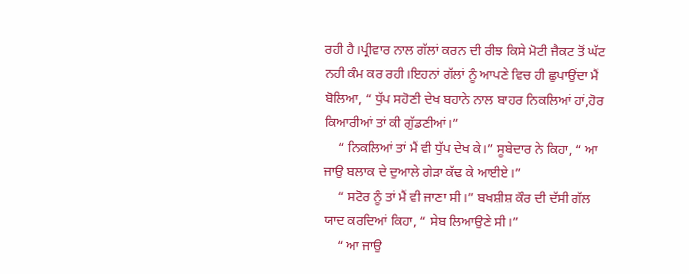ਰਹੀ ਹੈ।ਪ੍ਰੀਵਾਰ ਨਾਲ ਗੱਲਾਂ ਕਰਨ ਦੀ ਰੀਝ ਕਿਸੇ ਮੋਟੀ ਜੈਕਟ ਤੋਂ ਘੱਟ ਨਹੀ ਕੰਮ ਕਰ ਰਹੀ।ਇਹਨਾਂ ਗੱਲਾਂ ਨੂੰ ਆਪਣੇ ਵਿਚ ਹੀ ਛੁਪਾਉਂਦਾ ਮੈਂ ਬੋਲਿਆ, “ ਧੁੱਪ ਸਹੋਣੀ ਦੇਖ ਬਹਾਨੇ ਨਾਲ ਬਾਹਰ ਨਿਕਲਿਆਂ ਹਾਂ,ਹੋਰ ਕਿਆਰੀਆਂ ਤਾਂ ਕੀ ਗੁੱਡਣੀਆਂ।”
    “ ਨਿਕਲਿਆਂ ਤਾਂ ਮੈਂ ਵੀ ਧੁੱਪ ਦੇਖ ਕੇ।” ਸੂਬੇਦਾਰ ਨੇ ਕਿਹਾ, “ ਆ ਜਾਉ ਬਲਾਕ ਦੇ ਦੁਆਲੇ ਗੇੜਾ ਕੱਢ ਕੇ ਆਈਏ।”
    “ ਸਟੋਰ ਨੂੰ ਤਾਂ ਮੈਂ ਵੀ ਜਾਣਾ ਸੀ।” ਬਖਸ਼ੀਸ਼ ਕੌਰ ਦੀ ਦੱਸੀ ਗੱਲ ਯਾਦ ਕਰਦਿਆਂ ਕਿਹਾ, “ ਸੇਬ ਲਿਆਉਣੇ ਸੀ।”
    “ ਆ ਜਾਉ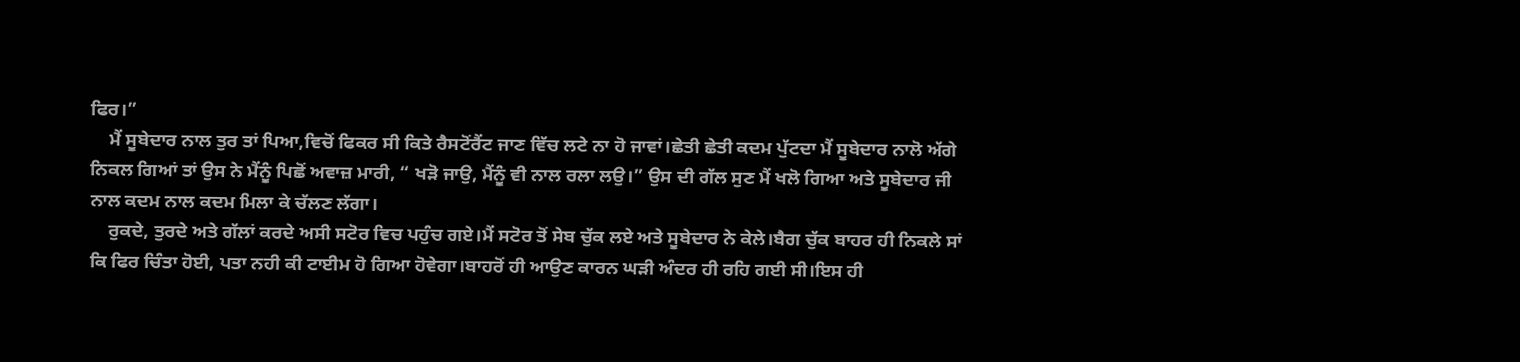ਫਿਰ।”
    ਮੈਂ ਸੂਬੇਦਾਰ ਨਾਲ ਤੁਰ ਤਾਂ ਪਿਆ,ਵਿਚੋਂ ਫਿਕਰ ਸੀ ਕਿਤੇ ਰੈਸਟੋਂਰੈਂਟ ਜਾਣ ਵਿੱਚ ਲਟੇ ਨਾ ਹੋ ਜਾਵਾਂ।ਛੇਤੀ ਛੇਤੀ ਕਦਮ ਪੁੱਟਦਾ ਮੈਂ ਸੂਬੇਦਾਰ ਨਾਲੋ ਅੱਗੇ ਨਿਕਲ ਗਿਆਂ ਤਾਂ ਉਸ ਨੇ ਮੈਂਨੂੰ ਪਿਛੋਂ ਅਵਾਜ਼ ਮਾਰੀ, “ ਖੜੋ ਜਾਉ, ਮੈਂਨੂੰ ਵੀ ਨਾਲ ਰਲਾ ਲਉ।” ਉਸ ਦੀ ਗੱਲ ਸੁਣ ਮੈਂ ਖਲੋ ਗਿਆ ਅਤੇ ਸੂਬੇਦਾਰ ਜੀ ਨਾਲ ਕਦਮ ਨਾਲ ਕਦਮ ਮਿਲਾ ਕੇ ਚੱਲਣ ਲੱਗਾ।
    ਰੁਕਦੇ, ਤੁਰਦੇ ਅਤੇ ਗੱਲਾਂ ਕਰਦੇ ਅਸੀ ਸਟੋਰ ਵਿਚ ਪਹੁੰਚ ਗਏ।ਮੈਂ ਸਟੋਰ ਤੋਂ ਸੇਬ ਚੁੱਕ ਲਏ ਅਤੇ ਸੂਬੇਦਾਰ ਨੇ ਕੇਲੇ।ਬੈਗ ਚੁੱਕ ਬਾਹਰ ਹੀ ਨਿਕਲੇ ਸਾਂ ਕਿ ਫਿਰ ਚਿੰਤਾ ਹੋਈ, ਪਤਾ ਨਹੀ ਕੀ ਟਾਈਮ ਹੋ ਗਿਆ ਹੋਵੇਗਾ।ਬਾਹਰੋਂ ਹੀ ਆਉਣ ਕਾਰਨ ਘੜੀ ਅੰਦਰ ਹੀ ਰਹਿ ਗਈ ਸੀ।ਇਸ ਹੀ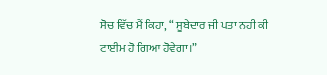ਸੋਚ ਵਿੱਚ ਮੈਂ ਕਿਹਾ, “ ਸੂਬੇਦਾਰ ਜੀ ਪਤਾ ਨਹੀ ਕੀ ਟਾਈਮ ਹੋ ਗਿਆ ਹੋਵੇਗਾ।”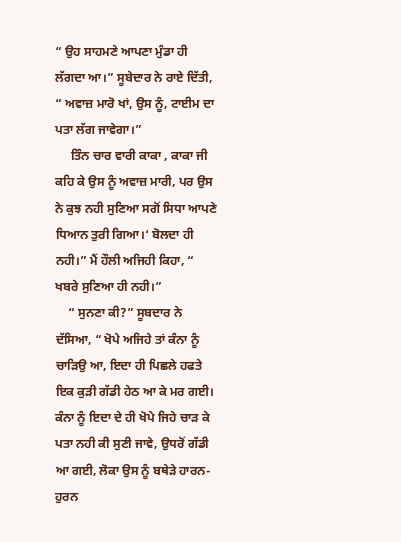“ ਉਹ ਸਾਹਮਣੇ ਆਪਣਾ ਮੁੰਡਾ ਹੀ ਲੱਗਦਾ ਆ।” ਸੂਬੇਦਾਰ ਨੇ ਰਾਏ ਦਿੱਤੀ, “ ਅਵਾਜ਼ ਮਾਰੋ ਖਾਂ, ਉਸ ਨੂੰ, ਟਾਈਮ ਦਾ ਪਤਾ ਲੱਗ ਜਾਵੇਗਾ।”
     ਤਿੰਨ ਚਾਰ ਵਾਰੀ ਕਾਕਾ , ਕਾਕਾ ਜੀ ਕਹਿ ਕੇ ਉਸ ਨੂੰ ਅਵਾਜ਼ ਮਾਰੀ, ਪਰ ਉਸ ਨੇ ਕੁਝ ਨਹੀ ਸੁਣਿਆ ਸਗੋਂ ਸਿਧਾ ਆਪਣੇ ਧਿਆਨ ਤੁਰੀ ਗਿਆ।‘ ਬੋਲਦਾ ਹੀ ਨਹੀ।” ਮੈਂ ਹੌਲੀ ਅਜਿਹੀ ਕਿਹਾ, “ ਖਬਰੇ ਸੁਣਿਆ ਹੀ ਨਹੀ।”
    “ ਸੁਨਣਾ ਕੀ?” ਸੂਬਦਾਰ ਨੇ ਦੱਸਿਆ, “ ਖੋਪੇ ਅਜਿਹੇ ਤਾਂ ਕੰਨਾ ਨੂੰ ਚਾੜਿਉ ਆ, ਇਦਾ ਹੀ ਪਿਛਲੇ ਹਫਤੇ ਇਕ ਕੁੜੀ ਗੱਡੀ ਹੇਠ ਆ ਕੇ ਮਰ ਗਈ। ਕੰਨਾ ਨੂੰ ਇਦਾ ਦੇ ਹੀ ਖੋਪੇ ਜਿਹੇ ਚਾੜ ਕੇ ਪਤਾ ਨਹੀ ਕੀ ਸੁਣੀ ਜਾਵੇ, ਉਧਰੋਂ ਗੱਡੀ ਆ ਗਈ, ਲੋਕਾ ਉਸ ਨੂੰ ਬਥੇੜੇ ਹਾਰਨ-ਹੁਰਨ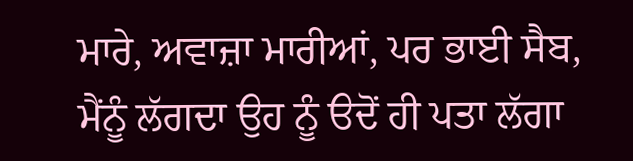ਮਾਰੇ, ਅਵਾਜ਼ਾ ਮਾਰੀਆਂ, ਪਰ ਭਾਈ ਸੈਬ, ਮੈਂਨੂੰ ਲੱਗਦਾ ਉਹ ਨੂੰ ੳਦੋਂ ਹੀ ਪਤਾ ਲੱਗਾ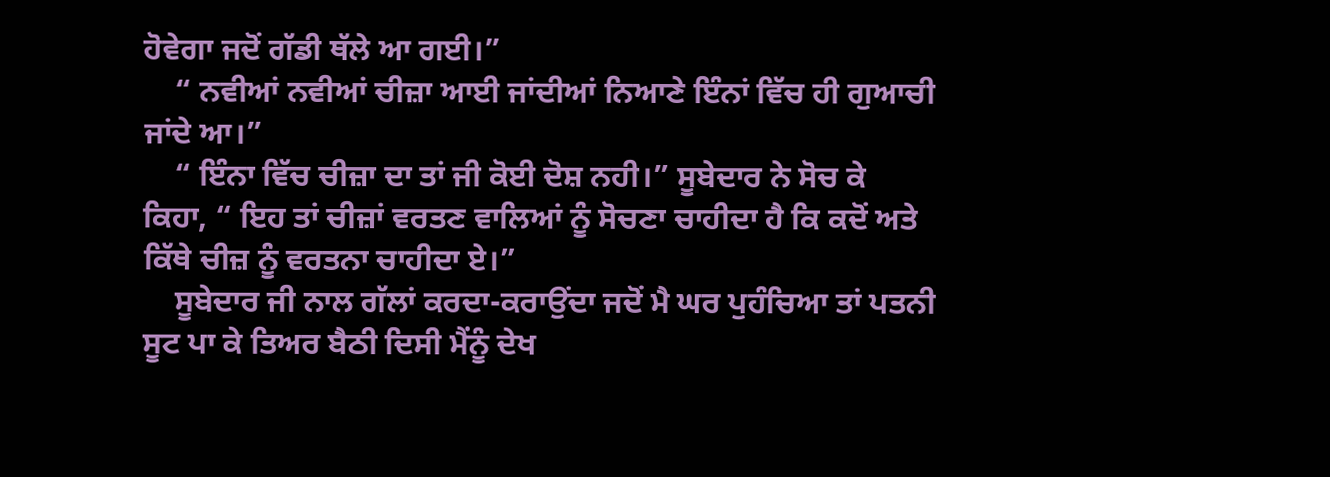ਹੋਵੇਗਾ ਜਦੋਂ ਗੱਡੀ ਥੱਲੇ ਆ ਗਈ।”
    “ ਨਵੀਆਂ ਨਵੀਆਂ ਚੀਜ਼ਾ ਆਈ ਜਾਂਦੀਆਂ ਨਿਆਣੇ ਇੰਨਾਂ ਵਿੱਚ ਹੀ ਗੁਆਚੀ ਜਾਂਦੇ ਆ।”
    “ ਇੰਨਾ ਵਿੱਚ ਚੀਜ਼ਾ ਦਾ ਤਾਂ ਜੀ ਕੋਈ ਦੋਸ਼ ਨਹੀ।” ਸੂਬੇਦਾਰ ਨੇ ਸੋਚ ਕੇ ਕਿਹਾ, “ ਇਹ ਤਾਂ ਚੀਜ਼ਾਂ ਵਰਤਣ ਵਾਲਿਆਂ ਨੂੰ ਸੋਚਣਾ ਚਾਹੀਦਾ ਹੈ ਕਿ ਕਦੋਂ ਅਤੇ ਕਿੱਥੇ ਚੀਜ਼ ਨੂੰ ਵਰਤਨਾ ਚਾਹੀਦਾ ਏ।”
    ਸੂਬੇਦਾਰ ਜੀ ਨਾਲ ਗੱਲਾਂ ਕਰਦਾ-ਕਰਾਉਂਦਾ ਜਦੋਂ ਮੈ ਘਰ ਪੁਹੰਚਿਆ ਤਾਂ ਪਤਨੀ ਸੂਟ ਪਾ ਕੇ ਤਿਅਰ ਬੈਠੀ ਦਿਸੀ ਮੈਂਨੂੰ ਦੇਖ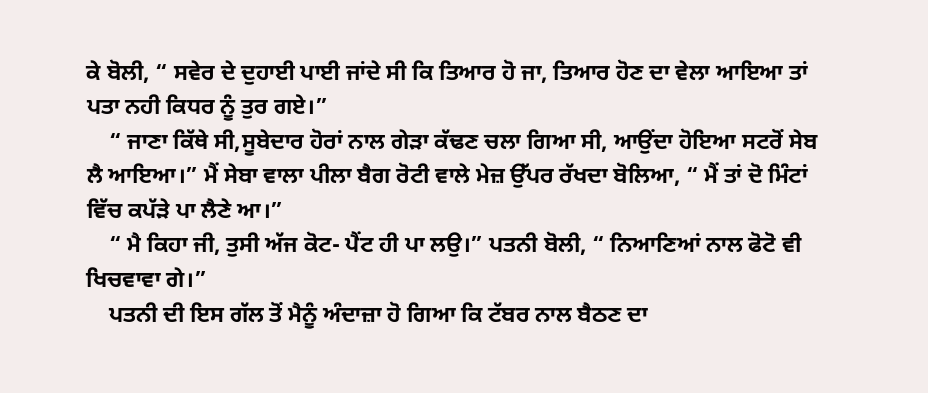ਕੇ ਬੋਲੀ, “ ਸਵੇਰ ਦੇ ਦੁਹਾਈ ਪਾਈ ਜਾਂਦੇ ਸੀ ਕਿ ਤਿਆਰ ਹੋ ਜਾ, ਤਿਆਰ ਹੋਣ ਦਾ ਵੇਲਾ ਆਇਆ ਤਾਂ ਪਤਾ ਨਹੀ ਕਿਧਰ ਨੂੰ ਤੁਰ ਗਏ।”
    “ ਜਾਣਾ ਕਿੱਥੇ ਸੀ,ਸੂਬੇਦਾਰ ਹੋਰਾਂ ਨਾਲ ਗੇੜਾ ਕੱਢਣ ਚਲਾ ਗਿਆ ਸੀ, ਆਉਂਦਾ ਹੋਇਆ ਸਟਰੋਂ ਸੇਬ ਲੈ ਆਇਆ।” ਮੈਂ ਸੇਬਾ ਵਾਲਾ ਪੀਲਾ ਬੈਗ ਰੋਟੀ ਵਾਲੇ ਮੇਜ਼ ਉੱਪਰ ਰੱਖਦਾ ਬੋਲਿਆ, “ ਮੈਂ ਤਾਂ ਦੋ ਮਿੰਟਾਂ ਵਿੱਚ ਕਪੱੜੇ ਪਾ ਲੈਣੇ ਆ।”
    “ ਮੈ ਕਿਹਾ ਜੀ, ਤੁਸੀ ਅੱਜ ਕੋਟ- ਪੈਂਟ ਹੀ ਪਾ ਲਉ।” ਪਤਨੀ ਬੋਲੀ, “ ਨਿਆਣਿਆਂ ਨਾਲ ਫੋਟੋ ਵੀ ਖਿਚਵਾਵਾ ਗੇ।”
    ਪਤਨੀ ਦੀ ਇਸ ਗੱਲ ਤੋਂ ਮੈਨੂੰ ਅੰਦਾਜ਼ਾ ਹੋ ਗਿਆ ਕਿ ਟੱਬਰ ਨਾਲ ਬੈਠਣ ਦਾ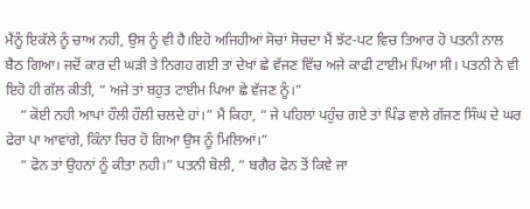ਮੈਂਨੂੰ ਇਕੱਲੇ ਨੂੰ ਚਾਅ ਨਹੀ, ਉਸ ਨੂੰ ਵੀ ਹੈ।ਇਹੋ ਅਜਿਹੀਆਂ ਸੋਚਾਂ ਸੋਚਦਾ ਮੈਂ ਝੱਟ-ਪਟ ਵਿਚ ਤਿਆਰ ਹੋ ਪਤਨੀ ਨਾਲ ਬੈਠ ਗਿਆ। ਜਦੋਂ ਕਾਰ ਦੀ ਘੜੀ ਤੇ ਨਿਗਹ ਗਈ ਤਾਂ ਦੇਖਾਂ ਛੇ ਵੱਜਣ ਵਿੱਚ ਅਜੇ ਕਾਫੀ ਟਾਈਮ ਪਿਆ ਸੀ। ਪਤਨੀ ਨੇ ਵੀ ਇਹੋ ਹੀ ਗੱਲ ਕੀਤੀ, “ ਅਜੇ ਤਾਂ ਬਹੁਤ ਟਾਈਮ ਪਿਆ ਛੇ ਵੱਜਣ ਨੂੰ।”
    “ ਕੋਈ ਨਹੀ ਆਪਾਂ ਹੌਲੀ ਹੌਲੀ ਚਲਦੇ ਹਾਂ।” ਮੈਂ ਕਿਹਾ, “ ਜੇ ਪਹਿਲਾਂ ਪਹੁੰਚ ਗਏ ਤਾਂ ਪਿੰਡ ਵਾਲੇ ਗੱਜਣ ਸਿੰਘ ਦੇ ਘਰ ਫੇਰਾ ਪਾ ਆਵਾਂਗੇ, ਕਿੰਨਾ ਚਿਰ ਹੋ ਗਿਆ ਉਸ ਨੂੰ ਮਿਲਿਆਂ।”
    “ ਫੋਨ ਤਾਂ ਉਹਨਾਂ ਨੂੰ ਕੀਤਾ ਨਹੀ।” ਪਤਨੀ ਬੋਲੀ, “ ਬਗੈਰ ਫੋਨ ਤੋਂ ਕਿਵੇ ਜਾ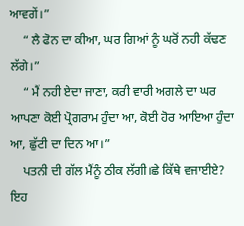ਆਵਗੇਂ।”
    “ ਲੈ ਫੋਨ ਦਾ ਕੀਆ, ਘਰ ਗਿਆਂ ਨੂੰ ਘਰੋਂ ਨਹੀ ਕੱਢਣ ਲੱਗੇ।”
    “ ਮੈਂ ਨਹੀ ਏਦਾ ਜਾਣਾ, ਕਰੀ ਵਾਰੀ ਅਗਲੇ ਦਾ ਘਰ ਆਪਣਾ ਕੋਈ ਪ੍ਰੋਗਰਾਮ ਹੁੰਦਾ ਆ, ਕੋਈ ਹੋਰ ਆਇਆ ਹੁੰਦਾ ਆ, ਛੁੱਟੀ ਦਾ ਦਿਨ ਆ।”
    ਪਤਨੀ ਦੀ ਗੱਲ ਮੈਂਨੂੰ ਠੀਕ ਲੱਗੀ।ਛੇ ਕਿੱਥੇ ਵਜਾਈਏ? ਇਹ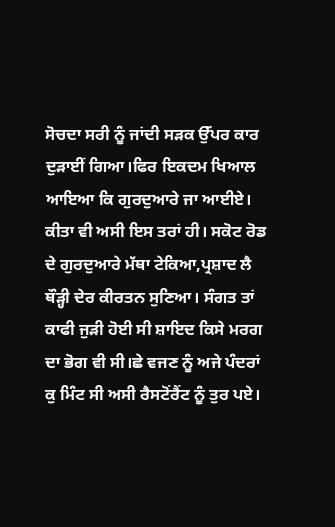ਸੋਚਦਾ ਸਰੀ ਨੂੰ ਜਾਂਦੀ ਸੜਕ ਉੱਪਰ ਕਾਰ ਦੁੜਾਈਂ ਗਿਆ।ਫਿਰ ਇਕਦਮ ਖਿਆਲ ਆਇਆ ਕਿ ਗੁਰਦੁਆਰੇ ਜਾ ਆਈਏ। ਕੀਤਾ ਵੀ ਅਸੀ ਇਸ ਤਰਾਂ ਹੀ। ਸਕੋਟ ਰੋਡ ਦੇ ਗੁਰਦੁਆਰੇ ਮੱਥਾ ਟੇਕਿਆ,ਪ੍ਰਸ਼ਾਦ ਲੈ ਥੌੜ੍ਹੀ ਦੇਰ ਕੀਰਤਨ ਸੁਣਿਆ। ਸੰਗਤ ਤਾਂ ਕਾਫੀ ਜੁੜੀ ਹੋਈ ਸੀ ਸ਼ਾਇਦ ਕਿਸੇ ਮਰਗ ਦਾ ਭੋਗ ਵੀ ਸੀ।ਛੇ ਵਜਣ ਨੂੰ ਅਜੇ ਪੰਦਰਾਂ ਕੁ ਮਿੰਟ ਸੀ ਅਸੀ ਰੈਸਟੋਂਰੈਂਟ ਨੂੰ ਤੁਰ ਪਏ।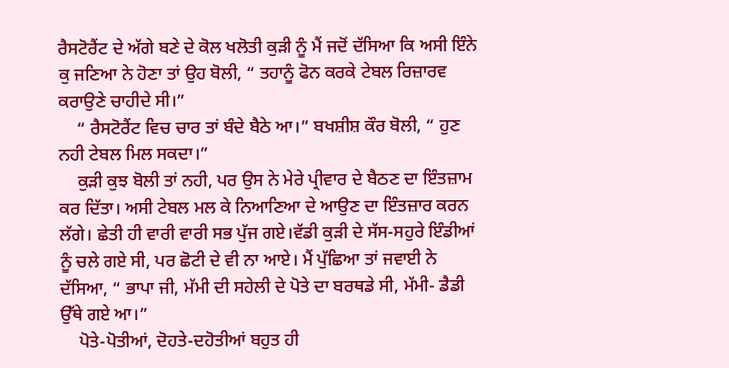ਰੈਸਟੋਰੈਂਟ ਦੇ ਅੱਗੇ ਬਣੇ ਦੇ ਕੋਲ ਖਲੋਤੀ ਕੁੜੀ ਨੂੰ ਮੈਂ ਜਦੋਂ ਦੱਸਿਆ ਕਿ ਅਸੀ ਇੰਨੇ ਕੁ ਜਣਿਆ ਨੇ ਹੋਣਾ ਤਾਂ ਉਹ ਬੋਲੀ, “ ਤਹਾਨੂੰ ਫੋਨ ਕਰਕੇ ਟੇਬਲ ਰਿਜ਼ਾਰਵ ਕਰਾਉਣੇ ਚਾਹੀਦੇ ਸੀ।”
    “ ਰੈਸਟੋਰੈਂਟ ਵਿਚ ਚਾਰ ਤਾਂ ਬੰਦੇ ਬੈਠੇ ਆ।” ਬਖਸ਼ੀਸ਼ ਕੌਰ ਬੋਲੀ, “ ਹੁਣ ਨਹੀ ਟੇਬਲ ਮਿਲ ਸਕਦਾ।”
    ਕੁੜੀ ਕੁਝ ਬੋਲੀ ਤਾਂ ਨਹੀ, ਪਰ ਉਸ ਨੇ ਮੇਰੇ ਪ੍ਰੀਵਾਰ ਦੇ ਬੈਠਣ ਦਾ ਇੰਤਜ਼ਾਮ ਕਰ ਦਿੱਤਾ। ਅਸੀ ਟੇਬਲ ਮਲ ਕੇ ਨਿਆਣਿਆ ਦੇ ਆਉਣ ਦਾ ਇੰਤਜ਼ਾਰ ਕਰਨ ਲੱਗੇ। ਛੇਤੀ ਹੀ ਵਾਰੀ ਵਾਰੀ ਸਭ ਪੁੱਜ ਗਏ।ਵੱਡੀ ਕੁੜੀ ਦੇ ਸੱਸ-ਸਹੁਰੇ ਇੰਡੀਆਂ ਨੂੰ ਚਲੇ ਗਏ ਸੀ, ਪਰ ਛੋਟੀ ਦੇ ਵੀ ਨਾ ਆਏ। ਮੈਂ ਪੁੱਛਿਆ ਤਾਂ ਜਵਾਈ ਨੇ ਦੱਸਿਆ, “ ਭਾਪਾ ਜੀ, ਮੱਮੀ ਦੀ ਸਹੇਲੀ ਦੇ ਪੋਤੇ ਦਾ ਬਰਥਡੇ ਸੀ, ਮੱਮੀ- ਡੈਡੀ ਉੱਥੇ ਗਏ ਆ।”
    ਪੋਤੇ-ਪੋਤੀਆਂ, ਦੋਹਤੇ-ਦਹੋਤੀਆਂ ਬਹੁਤ ਹੀ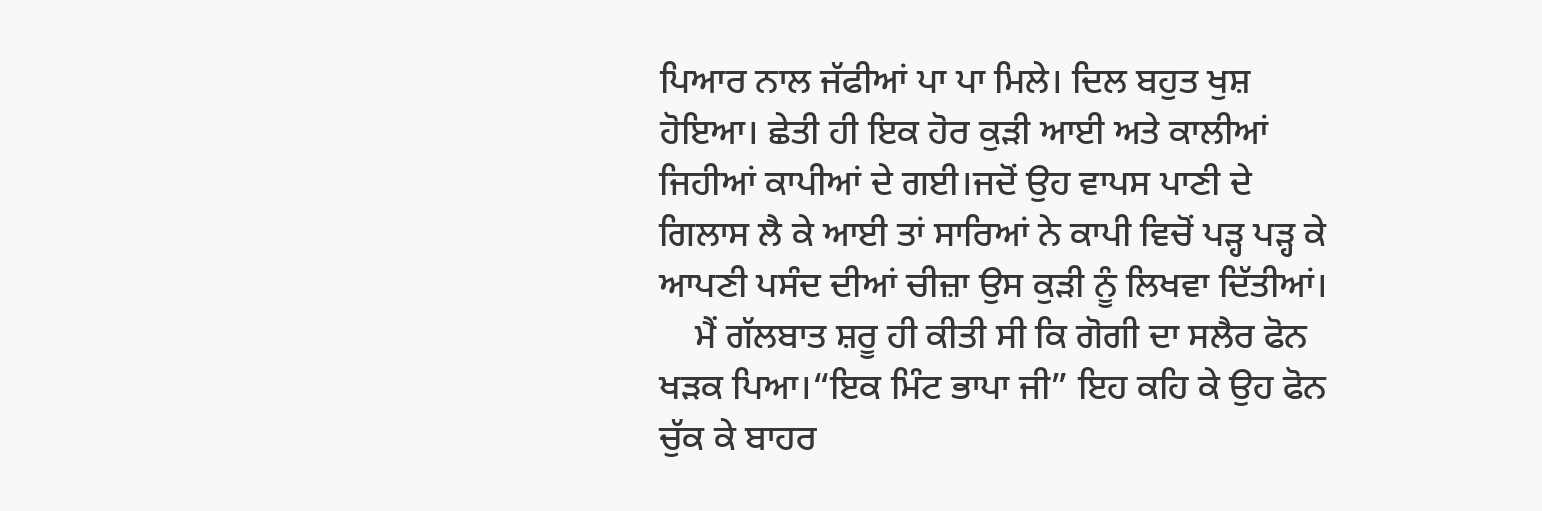ਪਿਆਰ ਨਾਲ ਜੱਫੀਆਂ ਪਾ ਪਾ ਮਿਲੇ। ਦਿਲ ਬਹੁਤ ਖੁਸ਼ ਹੋਇਆ। ਛੇਤੀ ਹੀ ਇਕ ਹੋਰ ਕੁੜੀ ਆਈ ਅਤੇ ਕਾਲੀਆਂ ਜਿਹੀਆਂ ਕਾਪੀਆਂ ਦੇ ਗਈ।ਜਦੋਂ ਉਹ ਵਾਪਸ ਪਾਣੀ ਦੇ ਗਿਲਾਸ ਲੈ ਕੇ ਆਈ ਤਾਂ ਸਾਰਿਆਂ ਨੇ ਕਾਪੀ ਵਿਚੋਂ ਪੜ੍ਹ ਪੜ੍ਹ ਕੇ ਆਪਣੀ ਪਸੰਦ ਦੀਆਂ ਚੀਜ਼ਾ ਉਸ ਕੁੜੀ ਨੂੰ ਲਿਖਵਾ ਦਿੱਤੀਆਂ।
    ਮੈਂ ਗੱਲਬਾਤ ਸ਼ਰੂ ਹੀ ਕੀਤੀ ਸੀ ਕਿ ਗੋਗੀ ਦਾ ਸਲੈਰ ਫੋਨ ਖੜਕ ਪਿਆ।“ਇਕ ਮਿੰਟ ਭਾਪਾ ਜੀ” ਇਹ ਕਹਿ ਕੇ ਉਹ ਫੋਨ ਚੁੱਕ ਕੇ ਬਾਹਰ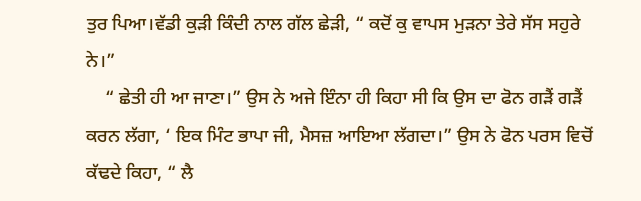ਤੁਰ ਪਿਆ।ਵੱਡੀ ਕੁੜੀ ਕਿੰਦੀ ਨਾਲ ਗੱਲ ਛੇੜੀ, “ ਕਦੋਂ ਕੁ ਵਾਪਸ ਮੁੜਨਾ ਤੇਰੇ ਸੱਸ ਸਹੁਰੇ ਨੇ।”
    “ ਛੇਤੀ ਹੀ ਆ ਜਾਣਾ।” ਉਸ ਨੇ ਅਜੇ ਇੰਨਾ ਹੀ ਕਿਹਾ ਸੀ ਕਿ ਉਸ ਦਾ ਫੋਨ ਗੜੈਂ ਗੜੈਂ ਕਰਨ ਲੱਗਾ, ‘ ਇਕ ਮਿੰਟ ਭਾਪਾ ਜੀ, ਮੈਸਜ਼ ਆਇਆ ਲੱਗਦਾ।” ਉਸ ਨੇ ਫੋਨ ਪਰਸ ਵਿਚੋਂ ਕੱਢਦੇ ਕਿਹਾ, “ ਲੈ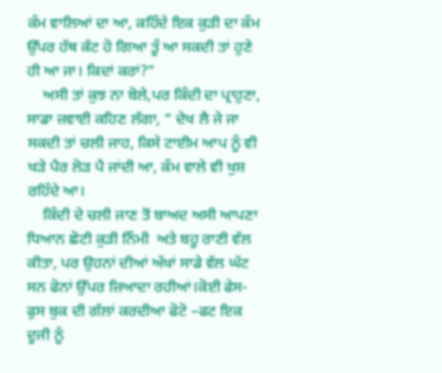ਕੰਮ ਵਾਲਿਆਂ ਦਾ ਆ, ਕਹਿੰਦੇ ਇਕ ਕੁੜੀ ਦਾ ਕੰਮ ਉੱਪਰ ਹੱਥ ਕੱਟ ਹੋ ਗਿਆ ਤੂੰ ਆ ਸਕਦੀ ਤਾਂ ਹੁਣੇ ਹੀ ਆ ਜਾ। ਕਿਦਾਂ ਕਰਾਂ?”
    ਅਸੀ ਤਾਂ ਕੁਝ ਨਾ ਬੋਲੇ,ਪਰ ਕਿੰਦੀ ਦਾ ਪ੍ਰਾਹੁਣਾ, ਸਾਡਾ ਜ਼ਵਾਈ ਕਹਿਣ ਲੱਗਾ, “ ਦੇਖ ਲੈ ਜੇ ਜਾ ਸਕਦੀ ਤਾਂ ਚਲੀ ਜਾਹ, ਕਿਸੇ ਟਾਈਮ ਆਪ ਨੂੰ ਵੀ ਖੜੇ ਪੈਰ ਲੋੜ ਪੈ ਜਾਂਦੀ ਆ, ਕੰਮ ਵਾਲੇ ਵੀ ਖੁਸ਼ ਰਹਿੰਦੇ ਆ।
    ਕਿੰਦੀ ਦੇ ਚਲੀ ਜਾਣ ਤੋਂ ਬਾਅਦ ਅਸੀ ਆਪਣਾ ਧਿਆਨ ਛੋਟੀ ਕੁੜੀ ਨਿੰਮੀ  ਅਤੇ ਬਹੂ ਰਾਣੀ ਵੱਲ ਕੀਤਾ, ਪਰ ਉਹਨਾਂ ਦੀਆਂ ਅੱਖਾਂ ਸਾਡੇ ਵੱਲ ਘੱਟ ਸਨ ਫੋਨਾਂ ਉੱਪਰ ਜ਼ਿਆਦਾ ਰਹੀਆਂ।ਕੋਈ ਫੇਸ-ਫੁਸ ਬੁਕ ਦੀ ਗੱਲਾਂ ਕਰਦੀਆ ਫੋਟੋ –ਫਟ ਇਕ ਦੂਜੀ ਨੂੰ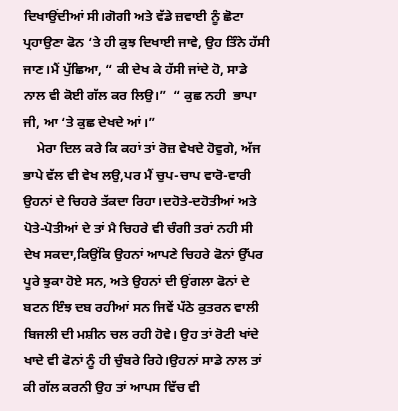ਦਿਖਾਉਂਦੀਆਂ ਸੀ।ਗੋਗੀ ਅਤੇ ਵੱਡੇ ਜ਼ਵਾਈ ਨੂੰ ਛੋਟਾ ਪ੍ਰਹਾਉਣਾ ਫੋਨ ‘ਤੇ ਹੀ ਕੁਝ ਦਿਖਾਈ ਜਾਵੇ, ਉਹ ਤਿੰਨੇ ਹੱਸੀ ਜਾਣ।ਮੈਂ ਪੁੱਛਿਆ, “ ਕੀ ਦੇਖ ਕੇ ਹੱਸੀ ਜਾਂਦੇ ਹੋ, ਸਾਡੇ ਨਾਲ ਵੀ ਕੋਈ ਗੱਲ ਕਰ ਲਿਉ।”  “ ਕੁਛ ਨਹੀ  ਭਾਪਾ ਜੀ, ਆ ‘ਤੇ ਕੁਛ ਦੇਖਦੇ ਆਂ।”
    ਮੇਰਾ ਦਿਲ ਕਰੇ ਕਿ ਕਹਾਂ ਤਾਂ ਰੋਜ਼ ਵੇਖਦੇ ਹੋਵੁਗੇ, ਅੱਜ ਭਾਪੇ ਵੱਲ ਵੀ ਵੇਖ ਲਉ,ਪਰ ਮੈਂ ਚੁਪ-ਚਾਪ ਵਾਰੋ-ਵਾਰੀ ਉਹਨਾਂ ਦੇ ਚਿਹਰੇ ਤੱਕਦਾ ਰਿਹਾ।ਦਹੋਤੇ-ਦਹੋਤੀਆਂ ਅਤੇ ਪੋਤੇ-ਪੋਤੀਆਂ ਦੇ ਤਾਂ ਮੈ ਚਿਹਰੇ ਵੀ ਚੰਗੀ ਤਰਾਂ ਨਹੀ ਸੀ ਦੇਖ ਸਕਦਾ,ਕਿਉਂਕਿ ਉਹਨਾਂ ਆਪਣੇ ਚਿਹਰੇ ਫੋਨਾਂ ਉੱਪਰ ਪੂਰੇ ਝੁਕਾ ਹੋਏ ਸਨ, ਅਤੇ ਉਹਨਾਂ ਦੀ ਉਂਗਲਾ ਫੋਨਾਂ ਦੇ ਬਟਨ ਇੰਝ ਦਬ ਰਹੀਆਂ ਸਨ ਜਿਵੇਂ ਪੱਠੇ ਕੁਤਰਨ ਵਾਲੀ ਬਿਜਲੀ ਦੀ ਮਸ਼ੀਨ ਚਲ ਰਹੀ ਹੋਵੇ। ਉਹ ਤਾਂ ਰੋਟੀ ਖਾਂਦੇ ਖਾਦੇ ਵੀ ਫੋਨਾਂ ਨੂੰ ਹੀ ਚੁੰਬਰੇ ਰਿਹੇ।ਉਹਨਾਂ ਸਾਡੇ ਨਾਲ ਤਾਂ ਕੀ ਗੱਲ ਕਰਨੀ ਉਹ ਤਾਂ ਆਪਸ ਵਿੱਚ ਵੀ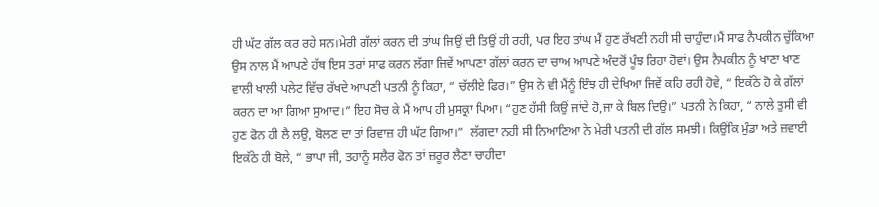ਹੀ ਘੱਟ ਗੱਲ ਕਰ ਰਹੇ ਸਨ।ਮੇਰੀ ਗੱਲਾਂ ਕਰਨ ਦੀ ਤਾਂਘ ਜਿਉਂ ਦੀ ਤਿਉਂ ਹੀ ਰਹੀ, ਪਰ ਇਹ ਤਾਂਘ ਮੈਂ ਹੁਣ ਰੱਖਣੀ ਨਹੀ ਸੀ ਚਾਹੁੰਦਾ।ਮੈਂ ਸਾਫ ਨੈਪਕੀਨ ਚੁੱਕਿਆ ਉਸ ਨਾਲ ਮੈਂ ਆਪਣੇ ਹੱਥ ਇਸ ਤਰਾਂ ਸਾਫ ਕਰਨ ਲੱਗਾ ਜਿਵੇਂ ਆਪਣਾ ਗੱਲਾਂ ਕਰਨ ਦਾ ਚਾਅ ਆਪਣੇ ਅੰਦਰੋਂ ਪੂੰਝ ਰਿਹਾ ਹੋਵਾਂ। ਉਸ ਨੈਪਕੀਨ ਨੂੰ ਖਾਣਾ ਖਾਣ ਵਾਲੀ ਖਾਲੀ ਪਲੇਟ ਵਿੱਚ ਰੱਖਦੇ ਆਪਣੀ ਪਤਨੀ ਨੂੰ ਕਿਹਾ, “ ਚੱਲੀਏ ਫਿਰ।” ਉਸ ਨੇ ਵੀ ਮੈਂਨੂੰ ਇੰਝ ਹੀ ਦੇਖਿਆ ਜਿਵੇਂ ਕਹਿ ਰਹੀ ਹੋਵੇ, “ ਇਕੱਠੇ ਹੋ ਕੇ ਗੱਲਾਂ ਕਰਨ ਦਾ ਆ ਗਿਆ ਸੁਆਦ।” ਇਹ ਸੋਚ ਕੇ ਮੈਂ ਆਪ ਹੀ ਮੁਸਕ੍ਰਾ ਪਿਆ। “ਹੁਣ ਹੱਸੀ ਕਿਉਂ ਜਾਂਦੇ ਹੋ,ਜਾ ਕੇ ਬਿਲ ਦਿਉ।” ਪਤਨੀ ਨੇ ਕਿਹਾ, “ ਨਾਲੇ ਤੁਸੀ ਵੀ ਹੁਣ ਫੋਨ ਹੀ ਲੈ ਲਉ, ਬੋਲਣ ਦਾ ਤਾਂ ਰਿਵਾਜ਼ ਹੀ ਘੱਟ ਗਿਆ।”  ਲੱਗਦਾ ਨਹੀ ਸੀ ਨਿਆਣਿਆ ਨੇ ਮੇਰੀ ਪਤਨੀ ਦੀ ਗੱਲ ਸਮਝੀ। ਕਿਉਂਕਿ ਮੁੰਡਾ ਅਤੇ ਜ਼ਵਾਈ ਇਕੱਠੇ ਹੀ ਬੋਲੇ, “ ਭਾਪਾ ਜੀ, ਤਹਾਨੂੰ ਸਲੈਰ ਫੋਨ ਤਾਂ ਜ਼ਰੂਰ ਲੈਣਾ ਚਾਹੀਦਾ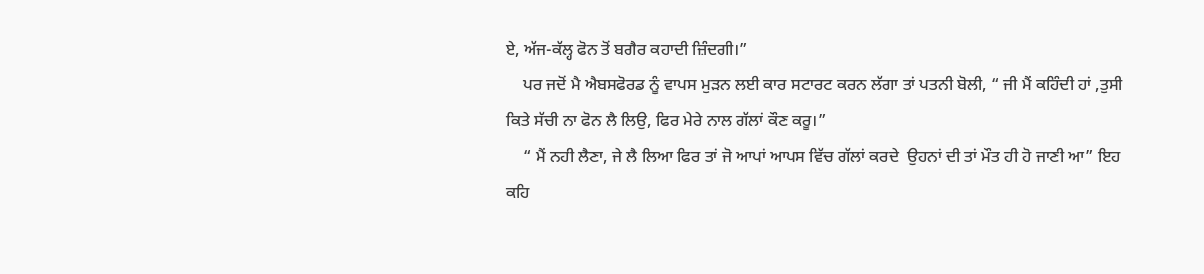ਏ, ਅੱਜ-ਕੱਲ੍ਹ ਫੋਨ ਤੋਂ ਬਗੈਰ ਕਹਾਦੀ ਜ਼ਿੰਦਗੀ।”
    ਪਰ ਜਦੋਂ ਮੈ ਐਬਸਫੋਰਡ ਨੂੰ ਵਾਪਸ ਮੁੜਨ ਲਈ ਕਾਰ ਸਟਾਰਟ ਕਰਨ ਲੱਗਾ ਤਾਂ ਪਤਨੀ ਬੋਲੀ, “ ਜੀ ਮੈਂ ਕਹਿੰਦੀ ਹਾਂ ,ਤੁਸੀ ਕਿਤੇ ਸੱਚੀ ਨਾ ਫੋਨ ਲੈ ਲਿਉ, ਫਿਰ ਮੇਰੇ ਨਾਲ ਗੱਲਾਂ ਕੌਣ ਕਰੂ।”
    “ ਮੈਂ ਨਹੀ ਲੈਣਾ, ਜੇ ਲੈ ਲਿਆ ਫਿਰ ਤਾਂ ਜੋ ਆਪਾਂ ਆਪਸ ਵਿੱਚ ਗੱਲਾਂ ਕਰਦੇ  ਉਹਨਾਂ ਦੀ ਤਾਂ ਮੌਤ ਹੀ ਹੋ ਜਾਣੀ ਆ” ਇਹ ਕਹਿ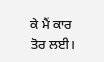ਕੇ ਮੈਂ ਕਾਰ ਤੋਰ ਲਈ।